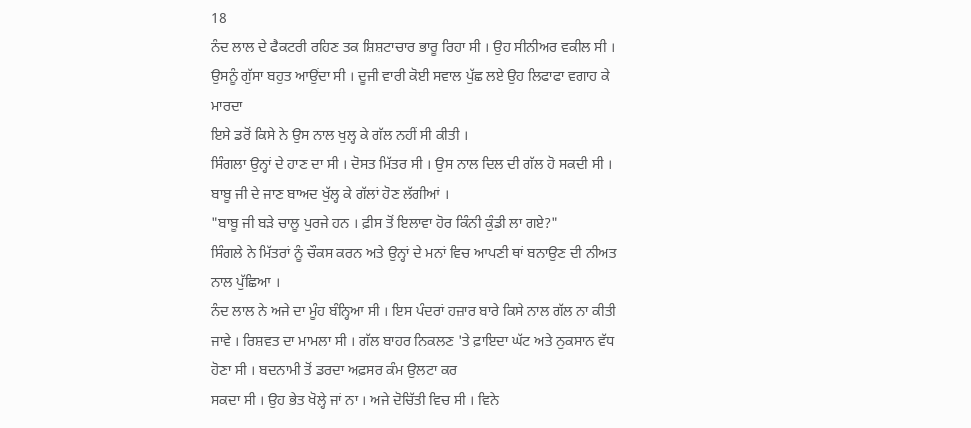18
ਨੰਦ ਲਾਲ ਦੇ ਫੈਕਟਰੀ ਰਹਿਣ ਤਕ ਸ਼ਿਸ਼ਟਾਚਾਰ ਭਾਰੂ ਰਿਹਾ ਸੀ । ਉਹ ਸੀਨੀਅਰ ਵਕੀਲ ਸੀ । ਉਸਨੂੰ ਗੁੱਸਾ ਬਹੁਤ ਆਉਂਦਾ ਸੀ । ਦੂਜੀ ਵਾਰੀ ਕੋਈ ਸਵਾਲ ਪੁੱਛ ਲਏ ਉਹ ਲਿਫਾਫਾ ਵਗਾਹ ਕੇ ਮਾਰਦਾ
ਇਸੇ ਡਰੋਂ ਕਿਸੇ ਨੇ ਉਸ ਨਾਲ ਖੁਲ੍ਹ ਕੇ ਗੱਲ ਨਹੀਂ ਸੀ ਕੀਤੀ ।
ਸਿੰਗਲਾ ਉਨ੍ਹਾਂ ਦੇ ਹਾਣ ਦਾ ਸੀ । ਦੋਸਤ ਮਿੱਤਰ ਸੀ । ਉਸ ਨਾਲ ਦਿਲ ਦੀ ਗੱਲ ਹੋ ਸਕਦੀ ਸੀ ।
ਬਾਬੂ ਜੀ ਦੇ ਜਾਣ ਬਾਅਦ ਖੁੱਲ੍ਹ ਕੇ ਗੱਲਾਂ ਹੋਣ ਲੱਗੀਆਂ ।
"ਬਾਬੂ ਜੀ ਬੜੇ ਚਾਲੂ ਪੁਰਜੇ ਹਨ । ਫ਼ੀਸ ਤੋਂ ਇਲਾਵਾ ਹੋਰ ਕਿੰਨੀ ਕੁੰਡੀ ਲਾ ਗਏ?"
ਸਿੰਗਲੇ ਨੇ ਮਿੱਤਰਾਂ ਨੂੰ ਚੌਕਸ ਕਰਨ ਅਤੇ ਉਨ੍ਹਾਂ ਦੇ ਮਨਾਂ ਵਿਚ ਆਪਣੀ ਥਾਂ ਬਨਾਉਣ ਦੀ ਨੀਅਤ ਨਾਲ ਪੁੱਛਿਆ ।
ਨੰਦ ਲਾਲ ਨੇ ਅਜੇ ਦਾ ਮੂੰਹ ਬੰਨ੍ਹਿਆ ਸੀ । ਇਸ ਪੰਦਰਾਂ ਹਜ਼ਾਰ ਬਾਰੇ ਕਿਸੇ ਨਾਲ ਗੱਲ ਨਾ ਕੀਤੀ ਜਾਵੇ । ਰਿਸ਼ਵਤ ਦਾ ਮਾਮਲਾ ਸੀ । ਗੱਲ ਬਾਹਰ ਨਿਕਲਣ 'ਤੇ ਫ਼ਾਇਦਾ ਘੱਟ ਅਤੇ ਨੁਕਸਾਨ ਵੱਧ ਹੋਣਾ ਸੀ । ਬਦਨਾਮੀ ਤੋਂ ਡਰਦਾ ਅਫ਼ਸਰ ਕੰਮ ਉਲਟਾ ਕਰ
ਸਕਦਾ ਸੀ । ਉਹ ਭੇਤ ਖੋਲ੍ਹੇ ਜਾਂ ਨਾ । ਅਜੇ ਦੋਚਿੱਤੀ ਵਿਚ ਸੀ । ਵਿਨੇ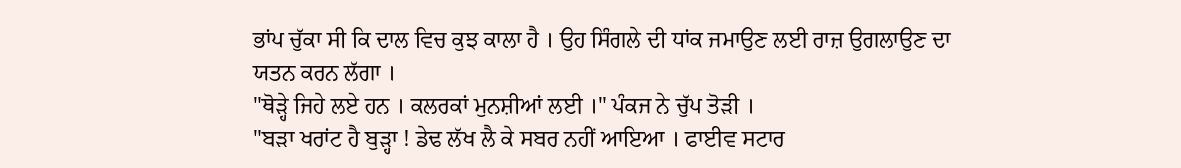ਭਾਂਪ ਚੁੱਕਾ ਸੀ ਕਿ ਦਾਲ ਵਿਚ ਕੁਝ ਕਾਲਾ ਹੈ । ਉਹ ਸਿੰਗਲੇ ਦੀ ਧਾਂਕ ਜਮਾਉਣ ਲਈ ਰਾਜ਼ ਉਗਲਾਉਣ ਦਾ ਯਤਨ ਕਰਨ ਲੱਗਾ ।
"ਥੋੜ੍ਹੇ ਜਿਹੇ ਲਏ ਹਨ । ਕਲਰਕਾਂ ਮੁਨਸ਼ੀਆਂ ਲਈ ।" ਪੰਕਜ ਨੇ ਚੁੱਪ ਤੋੜੀ ।
"ਬੜਾ ਖਰਾਂਟ ਹੈ ਬੁੜ੍ਹਾ ! ਡੇਢ ਲੱਖ ਲੈ ਕੇ ਸਬਰ ਨਹੀਂ ਆਇਆ । ਫਾਈਵ ਸਟਾਰ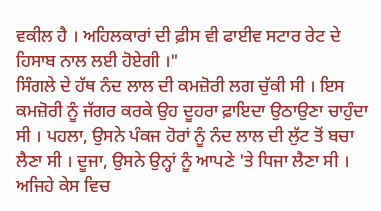ਵਕੀਲ ਹੈ । ਅਹਿਲਕਾਰਾਂ ਦੀ ਫ਼ੀਸ ਵੀ ਫਾਈਵ ਸਟਾਰ ਰੇਟ ਦੇ ਹਿਸਾਬ ਨਾਲ ਲਈ ਹੋਏਗੀ ।"
ਸਿੰਗਲੇ ਦੇ ਹੱਥ ਨੰਦ ਲਾਲ ਦੀ ਕਮਜ਼ੋਰੀ ਲਗ ਚੁੱਕੀ ਸੀ । ਇਸ ਕਮਜ਼ੋਰੀ ਨੂੰ ਜੱਗਰ ਕਰਕੇ ਉਹ ਦੂਹਰਾ ਫ਼ਾਇਦਾ ਉਠਾਉਣਾ ਚਾਹੁੰਦਾ ਸੀ । ਪਹਲਾ, ਉਸਨੇ ਪੰਕਜ ਹੋਰਾਂ ਨੂੰ ਨੰਦ ਲਾਲ ਦੀ ਲੁੱਟ ਤੋਂ ਬਚਾ ਲੈਣਾ ਸੀ । ਦੂਜਾ, ਉਸਨੇ ਉਨ੍ਹਾਂ ਨੂੰ ਆਪਣੇ 'ਤੇ ਧਿਜਾ ਲੈਣਾ ਸੀ । ਅਜਿਹੇ ਕੇਸ ਵਿਚ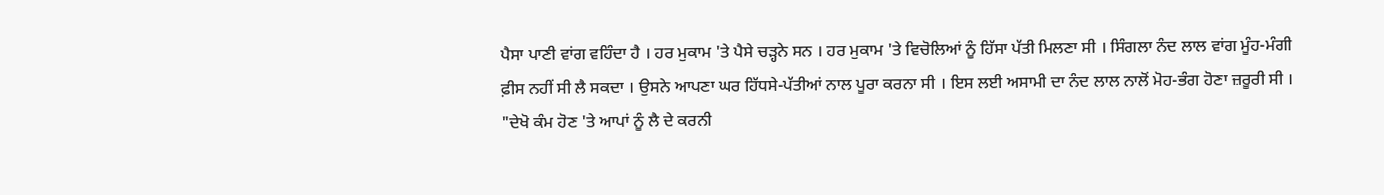ਪੈਸਾ ਪਾਣੀ ਵਾਂਗ ਵਹਿੰਦਾ ਹੈ । ਹਰ ਮੁਕਾਮ 'ਤੇ ਪੈਸੇ ਚੜ੍ਹਨੇ ਸਨ । ਹਰ ਮੁਕਾਮ 'ਤੇ ਵਿਚੋਲਿਆਂ ਨੂੰ ਹਿੱਸਾ ਪੱਤੀ ਮਿਲਣਾ ਸੀ । ਸਿੰਗਲਾ ਨੰਦ ਲਾਲ ਵਾਂਗ ਮੂੰਹ-ਮੰਗੀ ਫ਼ੀਸ ਨਹੀਂ ਸੀ ਲੈ ਸਕਦਾ । ਉਸਨੇ ਆਪਣਾ ਘਰ ਹਿੱਧਸੇ-ਪੱਤੀਆਂ ਨਾਲ ਪੂਰਾ ਕਰਨਾ ਸੀ । ਇਸ ਲਈ ਅਸਾਮੀ ਦਾ ਨੰਦ ਲਾਲ ਨਾਲੋਂ ਮੋਹ-ਭੰਗ ਹੋਣਾ ਜ਼ਰੂਰੀ ਸੀ ।
"ਦੇਖੋ ਕੰਮ ਹੋਣ 'ਤੇ ਆਪਾਂ ਨੂੰ ਲੈ ਦੇ ਕਰਨੀ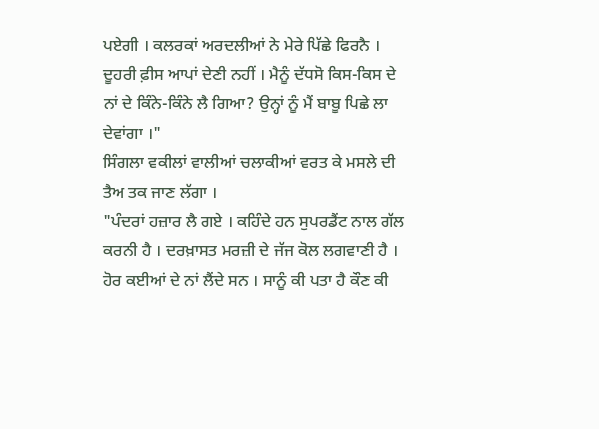ਪਏਗੀ । ਕਲਰਕਾਂ ਅਰਦਲੀਆਂ ਨੇ ਮੇਰੇ ਪਿੱਛੇ ਫਿਰਨੈ । ਦੂਹਰੀ ਫ਼ੀਸ ਆਪਾਂ ਦੇਣੀ ਨਹੀਂ । ਮੈਨੂੰ ਦੱਧਸੋ ਕਿਸ-ਕਿਸ ਦੇ ਨਾਂ ਦੇ ਕਿੰਨੇ-ਕਿੰਨੇ ਲੈ ਗਿਆ? ਉਨ੍ਹਾਂ ਨੂੰ ਮੈਂ ਬਾਬੂ ਪਿਛੇ ਲਾ ਦੇਵਾਂਗਾ ।"
ਸਿੰਗਲਾ ਵਕੀਲਾਂ ਵਾਲੀਆਂ ਚਲਾਕੀਆਂ ਵਰਤ ਕੇ ਮਸਲੇ ਦੀ ਤੈਅ ਤਕ ਜਾਣ ਲੱਗਾ ।
"ਪੰਦਰਾਂ ਹਜ਼ਾਰ ਲੈ ਗਏ । ਕਹਿੰਦੇ ਹਨ ਸੁਪਰਡੈਂਟ ਨਾਲ ਗੱਲ ਕਰਨੀ ਹੈ । ਦਰਖ਼ਾਸਤ ਮਰਜ਼ੀ ਦੇ ਜੱਜ ਕੋਲ ਲਗਵਾਣੀ ਹੈ । ਹੋਰ ਕਈਆਂ ਦੇ ਨਾਂ ਲੈਂਦੇ ਸਨ । ਸਾਨੂੰ ਕੀ ਪਤਾ ਹੈ ਕੌਣ ਕੀ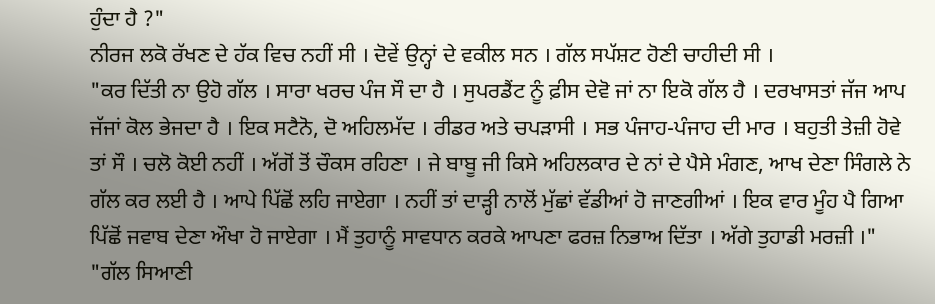ਹੁੰਦਾ ਹੈ ?"
ਨੀਰਜ ਲਕੋ ਰੱਖਣ ਦੇ ਹੱਕ ਵਿਚ ਨਹੀਂ ਸੀ । ਦੋਵੇਂ ਉਨ੍ਹਾਂ ਦੇ ਵਕੀਲ ਸਨ । ਗੱਲ ਸਪੱਸ਼ਟ ਹੋਣੀ ਚਾਹੀਦੀ ਸੀ ।
"ਕਰ ਦਿੱਤੀ ਨਾ ਉਹੋ ਗੱਲ । ਸਾਰਾ ਖਰਚ ਪੰਜ ਸੌ ਦਾ ਹੈ । ਸੁਪਰਡੈਂਟ ਨੂੰ ਫ਼ੀਸ ਦੇਵੋ ਜਾਂ ਨਾ ਇਕੋ ਗੱਲ ਹੈ । ਦਰਖਾਸਤਾਂ ਜੱਜ ਆਪ ਜੱਜਾਂ ਕੋਲ ਭੇਜਦਾ ਹੈ । ਇਕ ਸਟੈਨੋ, ਦੋ ਅਹਿਲਮੱਦ । ਰੀਡਰ ਅਤੇ ਚਪੜਾਸੀ । ਸਭ ਪੰਜਾਹ-ਪੰਜਾਹ ਦੀ ਮਾਰ । ਬਹੁਤੀ ਤੇਜ਼ੀ ਹੋਵੇ ਤਾਂ ਸੌ । ਚਲੋ ਕੋਈ ਨਹੀਂ । ਅੱਗੋਂ ਤੋਂ ਚੌਕਸ ਰਹਿਣਾ । ਜੇ ਬਾਬੂ ਜੀ ਕਿਸੇ ਅਹਿਲਕਾਰ ਦੇ ਨਾਂ ਦੇ ਪੈਸੇ ਮੰਗਣ, ਆਖ ਦੇਣਾ ਸਿੰਗਲੇ ਨੇ ਗੱਲ ਕਰ ਲਈ ਹੈ । ਆਪੇ ਪਿੱਛੋਂ ਲਹਿ ਜਾਏਗਾ । ਨਹੀਂ ਤਾਂ ਦਾੜ੍ਹੀ ਨਾਲੋਂ ਮੁੱਛਾਂ ਵੱਡੀਆਂ ਹੋ ਜਾਣਗੀਆਂ । ਇਕ ਵਾਰ ਮੂੰਹ ਪੈ ਗਿਆ ਪਿੱਛੋਂ ਜਵਾਬ ਦੇਣਾ ਔਖਾ ਹੋ ਜਾਏਗਾ । ਮੈਂ ਤੁਹਾਨੂੰ ਸਾਵਧਾਨ ਕਰਕੇ ਆਪਣਾ ਫਰਜ਼ ਨਿਭਾਅ ਦਿੱਤਾ । ਅੱਗੇ ਤੁਹਾਡੀ ਮਰਜ਼ੀ ।"
"ਗੱਲ ਸਿਆਣੀ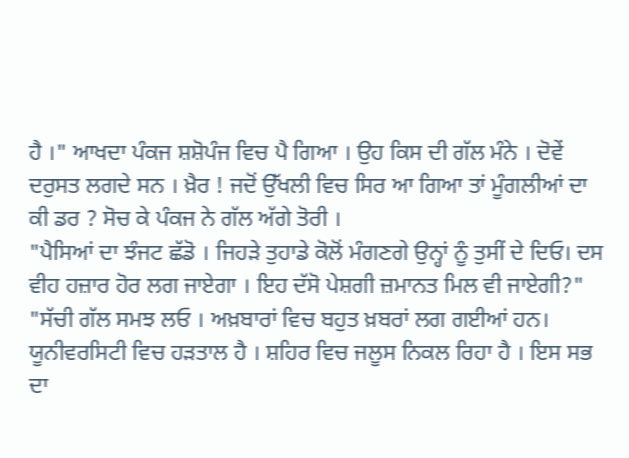ਹੈ ।" ਆਖਦਾ ਪੰਕਜ ਸ਼ਸ਼ੋਪੰਜ ਵਿਚ ਪੈ ਗਿਆ । ਉਹ ਕਿਸ ਦੀ ਗੱਲ ਮੰਨੇ । ਦੋਵੇਂ ਦਰੁਸਤ ਲਗਦੇ ਸਨ । ਖ਼ੈਰ ! ਜਦੋਂ ਉੱਖਲੀ ਵਿਚ ਸਿਰ ਆ ਗਿਆ ਤਾਂ ਮੂੰਗਲੀਆਂ ਦਾ ਕੀ ਡਰ ? ਸੋਚ ਕੇ ਪੰਕਜ ਨੇ ਗੱਲ ਅੱਗੇ ਤੋਰੀ ।
"ਪੈਸਿਆਂ ਦਾ ਝੰਜਟ ਛੱਡੋ । ਜਿਹੜੇ ਤੁਹਾਡੇ ਕੋਲੋਂ ਮੰਗਣਗੇ ਉਨ੍ਹਾਂ ਨੂੰ ਤੁਸੀਂ ਦੇ ਦਿਓ। ਦਸ ਵੀਹ ਹਜ਼ਾਰ ਹੋਰ ਲਗ ਜਾਏਗਾ । ਇਹ ਦੱਸੋ ਪੇਸ਼ਗੀ ਜ਼ਮਾਨਤ ਮਿਲ ਵੀ ਜਾਏਗੀ?"
"ਸੱਚੀ ਗੱਲ ਸਮਝ ਲਓ । ਅਖ਼ਬਾਰਾਂ ਵਿਚ ਬਹੁਤ ਖ਼ਬਰਾਂ ਲਗ ਗਈਆਂ ਹਨ।
ਯੂਨੀਵਰਸਿਟੀ ਵਿਚ ਹੜਤਾਲ ਹੈ । ਸ਼ਹਿਰ ਵਿਚ ਜਲੂਸ ਨਿਕਲ ਰਿਹਾ ਹੈ । ਇਸ ਸਭ ਦਾ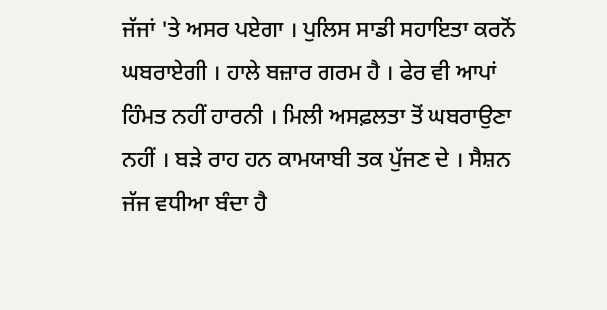ਜੱਜਾਂ 'ਤੇ ਅਸਰ ਪਏਗਾ । ਪੁਲਿਸ ਸਾਡੀ ਸਹਾਇਤਾ ਕਰਨੋਂ ਘਬਰਾਏਗੀ । ਹਾਲੇ ਬਜ਼ਾਰ ਗਰਮ ਹੈ । ਫੇਰ ਵੀ ਆਪਾਂ ਹਿੰਮਤ ਨਹੀਂ ਹਾਰਨੀ । ਮਿਲੀ ਅਸਫ਼ਲਤਾ ਤੋਂ ਘਬਰਾਉਣਾ ਨਹੀਂ । ਬੜੇ ਰਾਹ ਹਨ ਕਾਮਯਾਬੀ ਤਕ ਪੁੱਜਣ ਦੇ । ਸੈਸ਼ਨ ਜੱਜ ਵਧੀਆ ਬੰਦਾ ਹੈ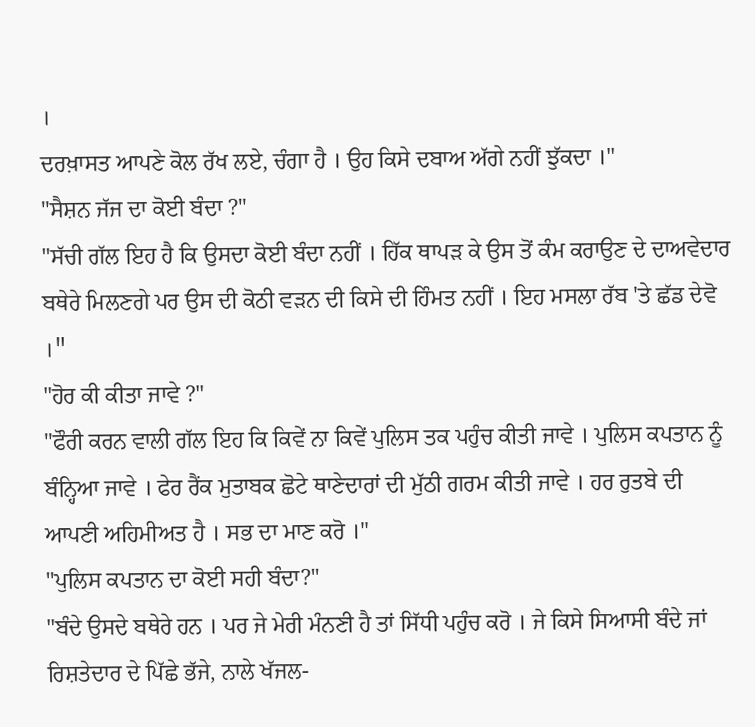।
ਦਰਖ਼ਾਸਤ ਆਪਣੇ ਕੋਲ ਰੱਖ ਲਏ, ਚੰਗਾ ਹੈ । ਉਹ ਕਿਸੇ ਦਬਾਅ ਅੱਗੇ ਨਹੀਂ ਝੁੱਕਦਾ ।"
"ਸੈਸ਼ਨ ਜੱਜ ਦਾ ਕੋਈ ਬੰਦਾ ?"
"ਸੱਚੀ ਗੱਲ ਇਹ ਹੈ ਕਿ ਉਸਦਾ ਕੋਈ ਬੰਦਾ ਨਹੀਂ । ਹਿੱਕ ਥਾਪੜ ਕੇ ਉਸ ਤੋਂ ਕੰਮ ਕਰਾਉਣ ਦੇ ਦਾਅਵੇਦਾਰ ਬਥੇਰੇ ਮਿਲਣਗੇ ਪਰ ਉਸ ਦੀ ਕੋਠੀ ਵੜਨ ਦੀ ਕਿਸੇ ਦੀ ਹਿੰਮਤ ਨਹੀਂ । ਇਹ ਮਸਲਾ ਰੱਬ 'ਤੇ ਛੱਡ ਦੇਵੋ ।"
"ਹੋਰ ਕੀ ਕੀਤਾ ਜਾਵੇ ?"
"ਫੌਰੀ ਕਰਨ ਵਾਲੀ ਗੱਲ ਇਹ ਕਿ ਕਿਵੇਂ ਨਾ ਕਿਵੇਂ ਪੁਲਿਸ ਤਕ ਪਹੁੰਚ ਕੀਤੀ ਜਾਵੇ । ਪੁਲਿਸ ਕਪਤਾਨ ਨੂੰ ਬੰਨ੍ਹਿਆ ਜਾਵੇ । ਫੇਰ ਰੈਂਕ ਮੁਤਾਬਕ ਛੋਟੇ ਥਾਣੇਦਾਰਾਂ ਦੀ ਮੁੱਠੀ ਗਰਮ ਕੀਤੀ ਜਾਵੇ । ਹਰ ਰੁਤਬੇ ਦੀ ਆਪਣੀ ਅਹਿਮੀਅਤ ਹੈ । ਸਭ ਦਾ ਮਾਣ ਕਰੋ ।"
"ਪੁਲਿਸ ਕਪਤਾਨ ਦਾ ਕੋਈ ਸਹੀ ਬੰਦਾ?"
"ਬੰਦੇ ਉਸਦੇ ਬਥੇਰੇ ਹਨ । ਪਰ ਜੇ ਮੇਰੀ ਮੰਨਣੀ ਹੈ ਤਾਂ ਸਿੱਧੀ ਪਹੁੰਚ ਕਰੋ । ਜੇ ਕਿਸੇ ਸਿਆਸੀ ਬੰਦੇ ਜਾਂ ਰਿਸ਼ਤੇਦਾਰ ਦੇ ਪਿੱਛੇ ਭੱਜੇ, ਨਾਲੇ ਖੱਜਲ-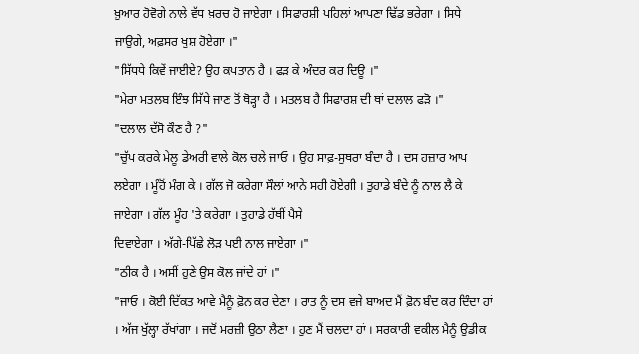ਖ਼ੁਆਰ ਹੋਵੋਗੇ ਨਾਲੇ ਵੱਧ ਖ਼ਰਚ ਹੋ ਜਾਏਗਾ । ਸਿਫਾਰਸ਼ੀ ਪਹਿਲਾਂ ਆਪਣਾ ਢਿੱਡ ਭਰੇਗਾ । ਸਿਧੇ ਜਾਉਗੇ, ਅਫ਼ਸਰ ਖੁਸ਼ ਹੋਏਗਾ ।"
"ਸਿੱਧਧੇ ਕਿਵੇਂ ਜਾਈਏ? ਉਹ ਕਪਤਾਨ ਹੈ । ਫੜ ਕੇ ਅੰਦਰ ਕਰ ਦਿਊ ।"
"ਮੇਰਾ ਮਤਲਬ ਇੰਝ ਸਿੱਧੇ ਜਾਣ ਤੋਂ ਥੋੜ੍ਹਾ ਹੈ । ਮਤਲਬ ਹੈ ਸਿਫਾਰਸ਼ ਦੀ ਥਾਂ ਦਲਾਲ ਫੜੋ ।"
"ਦਲਾਲ ਦੱਸੋ ਕੌਣ ਹੈ ?"
"ਚੁੱਪ ਕਰਕੇ ਮੇਲੂ ਡੇਅਰੀ ਵਾਲੇ ਕੋਲ ਚਲੇ ਜਾਓ । ਉਹ ਸਾਫ਼-ਸੁਥਰਾ ਬੰਦਾ ਹੈ । ਦਸ ਹਜ਼ਾਰ ਆਪ ਲਏਗਾ । ਮੂੰਹੋਂ ਮੰਗ ਕੇ । ਗੱਲ ਜੋ ਕਰੇਗਾ ਸੌਲਾਂ ਆਨੇ ਸਹੀ ਹੋਏਗੀ । ਤੁਹਾਡੇ ਬੰਦੇ ਨੂੰ ਨਾਲ ਲੈ ਕੇ ਜਾਏਗਾ । ਗੱਲ ਮੂੰਹ 'ਤੇ ਕਰੇਗਾ । ਤੁਹਾਡੇ ਹੱਥੀਂ ਪੈਸੇ
ਦਿਵਾਏਗਾ । ਅੱਗੇ-ਪਿੱਛੇ ਲੋੜ ਪਈ ਨਾਲ ਜਾਏਗਾ ।"
"ਠੀਕ ਹੈ । ਅਸੀਂ ਹੁਣੇ ਉਸ ਕੋਲ ਜਾਂਦੇ ਹਾਂ ।"
"ਜਾਓ । ਕੋਈ ਦਿੱਕਤ ਆਵੇ ਮੈਨੂੰ ਫ਼ੋਨ ਕਰ ਦੇਣਾ । ਰਾਤ ਨੂੰ ਦਸ ਵਜੇ ਬਾਅਦ ਮੈਂ ਫ਼ੋਨ ਬੰਦ ਕਰ ਦਿੰਦਾ ਹਾਂ । ਅੱਜ ਖੁੱਲ੍ਹਾ ਰੱਖਾਂਗਾ । ਜਦੋਂ ਮਰਜ਼ੀ ਉਠਾ ਲੈਣਾ । ਹੁਣ ਮੈਂ ਚਲਦਾ ਹਾਂ । ਸਰਕਾਰੀ ਵਕੀਲ ਮੈਨੂੰ ਉਡੀਕ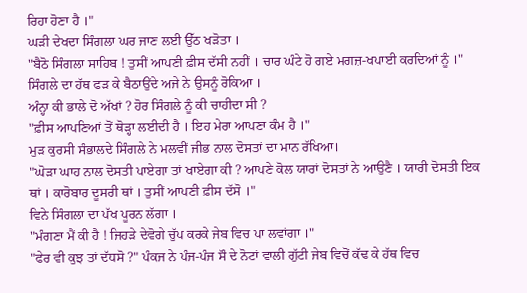ਰਿਹਾ ਹੋਣਾ ਹੈ ।"
ਘੜੀ ਦੇਖਦਾ ਸਿੰਗਲਾ ਘਰ ਜਾਣ ਲਈ ਉੱਠ ਖੜੋਤਾ ।
"ਬੈਠੋ ਸਿੰਗਲਾ ਸਾਹਿਬ ! ਤੁਸੀਂ ਆਪਣੀ ਫ਼ੀਸ ਦੱਸੀ ਨਹੀਂ । ਚਾਰ ਘੰਟੇ ਹੋ ਗਏ ਮਗਜ਼-ਖਪਾਈ ਕਰਦਿਆਂ ਨੂੰ ।"
ਸਿੰਗਲੇ ਦਾ ਹੱਥ ਫੜ ਕੇ ਬੈਠਾਉਂਦੇ ਅਜੇ ਨੇ ਉਸਨੂੰ ਰੋਕਿਆ ।
ਅੰਨ੍ਹਾ ਕੀ ਭਾਲੇ ਦੋ ਅੱਖਾਂ ? ਹੋਰ ਸਿੰਗਲੇ ਨੂੰ ਕੀ ਚਾਹੀਦਾ ਸੀ ?
"ਫ਼ੀਸ ਆਪਣਿਆਂ ਤੋਂ ਥੋੜ੍ਹਾ ਲਈਦੀ ਹੈ । ਇਹ ਮੇਰਾ ਆਪਣਾ ਕੰਮ ਹੈ ।"
ਮੁੜ ਕੁਰਸੀ ਸੰਭਾਲਦੇ ਸਿੰਗਲੇ ਨੇ ਮਲਵੀਂ ਜੀਭ ਨਾਲ ਦੋਸਤਾਂ ਦਾ ਮਾਨ ਰੱਖਿਆ।
"ਘੋੜਾ ਘਾਹ ਨਾਲ ਦੋਸਤੀ ਪਾਏਗਾ ਤਾਂ ਖਾਏਗਾ ਕੀ ? ਆਪਣੇ ਕੋਲ ਯਾਰਾਂ ਦੋਸਤਾਂ ਨੇ ਆਉਣੈ । ਯਾਰੀ ਦੋਸਤੀ ਇਕ ਥਾਂ । ਕਾਰੋਬਾਰ ਦੂਸਰੀ ਥਾਂ । ਤੁਸੀਂ ਆਪਣੀ ਫ਼ੀਸ ਦੱਸੋ ।"
ਵਿਨੇ ਸਿੰਗਲਾ ਦਾ ਪੱਖ ਪੂਰਨ ਲੱਗਾ ।
"ਮੰਗਣਾ ਮੈਂ ਕੀ ਹੈ ! ਜਿਹੜੇ ਦੇਵੋਗੇ ਚੁੱਪ ਕਰਕੇ ਜੇਬ ਵਿਚ ਪਾ ਲਵਾਂਗਾ ।"
"ਫੇਰ ਵੀ ਕੁਝ ਤਾਂ ਦੱਧਸੋ ?" ਪੰਕਜ ਨੇ ਪੰਜ-ਪੰਜ ਸੌ ਦੇ ਨੋਟਾਂ ਵਾਲੀ ਗੁੱਟੀ ਜੇਬ ਵਿਚੋਂ ਕੱਢ ਕੇ ਹੱਥ ਵਿਚ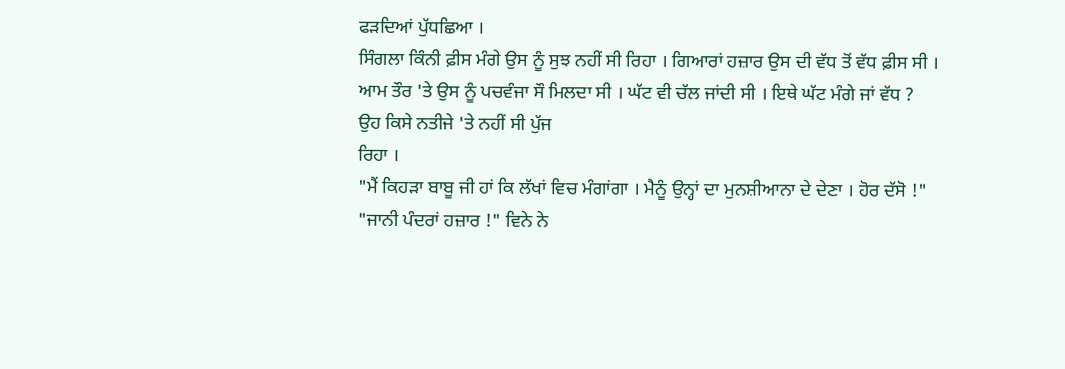ਫੜਦਿਆਂ ਪੁੱਧਛਿਆ ।
ਸਿੰਗਲਾ ਕਿੰਨੀ ਫ਼ੀਸ ਮੰਗੇ ਉਸ ਨੂੰ ਸੁਝ ਨਹੀਂ ਸੀ ਰਿਹਾ । ਗਿਆਰਾਂ ਹਜ਼ਾਰ ਉਸ ਦੀ ਵੱਧ ਤੋਂ ਵੱਧ ਫ਼ੀਸ ਸੀ । ਆਮ ਤੌਰ 'ਤੇ ਉਸ ਨੂੰ ਪਚਵੰਜਾ ਸੌ ਮਿਲਦਾ ਸੀ । ਘੱਟ ਵੀ ਚੱਲ ਜਾਂਦੀ ਸੀ । ਇਥੇ ਘੱਟ ਮੰਗੇ ਜਾਂ ਵੱਧ ? ਉਹ ਕਿਸੇ ਨਤੀਜੇ 'ਤੇ ਨਹੀਂ ਸੀ ਪੁੱਜ
ਰਿਹਾ ।
"ਮੈਂ ਕਿਹੜਾ ਬਾਬੂ ਜੀ ਹਾਂ ਕਿ ਲੱਖਾਂ ਵਿਚ ਮੰਗਾਂਗਾ । ਮੈਨੂੰ ਉਨ੍ਹਾਂ ਦਾ ਮੁਨਸ਼ੀਆਨਾ ਦੇ ਦੇਣਾ । ਹੋਰ ਦੱਸੋ !"
"ਜਾਨੀ ਪੰਦਰਾਂ ਹਜ਼ਾਰ !" ਵਿਨੇ ਨੇ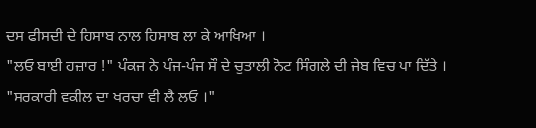ਦਸ ਫੀਸਦੀ ਦੇ ਹਿਸਾਬ ਨਾਲ ਹਿਸਾਬ ਲਾ ਕੇ ਆਖਿਆ ।
"ਲਓ ਬਾਈ ਹਜ਼ਾਰ !" ਪੰਕਜ ਨੇ ਪੰਜ-ਪੰਜ ਸੌ ਦੇ ਚੁਤਾਲੀ ਨੋਟ ਸਿੰਗਲੇ ਦੀ ਜੇਬ ਵਿਚ ਪਾ ਦਿੱਤੇ ।
"ਸਰਕਾਰੀ ਵਕੀਲ ਦਾ ਖਰਚਾ ਵੀ ਲੈ ਲਓ ।"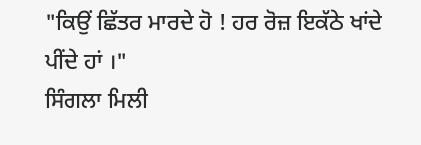"ਕਿਉਂ ਛਿੱਤਰ ਮਾਰਦੇ ਹੋ ! ਹਰ ਰੋਜ਼ ਇਕੱਠੇ ਖਾਂਦੇ ਪੀਂਦੇ ਹਾਂ ।"
ਸਿੰਗਲਾ ਮਿਲੀ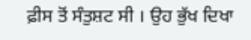ਫ਼ੀਸ ਤੋਂ ਸੰਤੁਸ਼ਟ ਸੀ । ਉਹ ਭੁੱਖ ਦਿਖਾ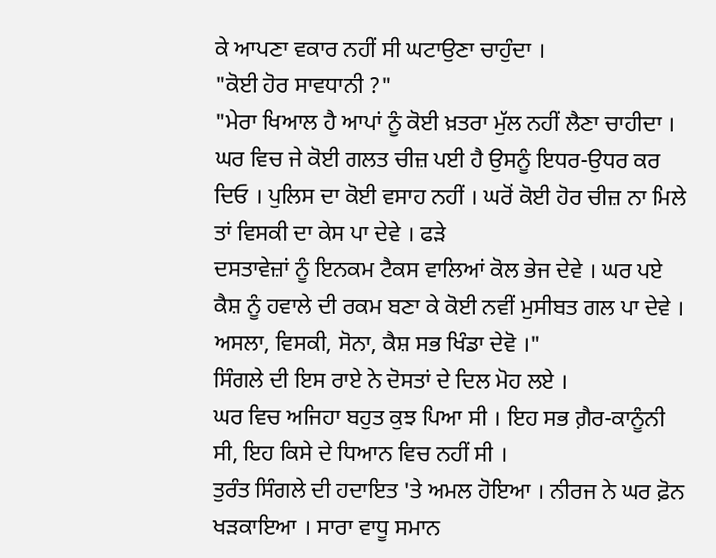ਕੇ ਆਪਣਾ ਵਕਾਰ ਨਹੀਂ ਸੀ ਘਟਾਉਣਾ ਚਾਹੁੰਦਾ ।
"ਕੋਈ ਹੋਰ ਸਾਵਧਾਨੀ ?"
"ਮੇਰਾ ਖਿਆਲ ਹੈ ਆਪਾਂ ਨੂੰ ਕੋਈ ਖ਼ਤਰਾ ਮੁੱਲ ਨਹੀਂ ਲੈਣਾ ਚਾਹੀਦਾ । ਘਰ ਵਿਚ ਜੇ ਕੋਈ ਗਲਤ ਚੀਜ਼ ਪਈ ਹੈ ਉਸਨੂੰ ਇਧਰ-ਉਧਰ ਕਰ ਦਿਓ । ਪੁਲਿਸ ਦਾ ਕੋਈ ਵਸਾਹ ਨਹੀਂ । ਘਰੋਂ ਕੋਈ ਹੋਰ ਚੀਜ਼ ਨਾ ਮਿਲੇ ਤਾਂ ਵਿਸਕੀ ਦਾ ਕੇਸ ਪਾ ਦੇਵੇ । ਫੜੇ
ਦਸਤਾਵੇਜ਼ਾਂ ਨੂੰ ਇਨਕਮ ਟੈਕਸ ਵਾਲਿਆਂ ਕੋਲ ਭੇਜ ਦੇਵੇ । ਘਰ ਪਏ ਕੈਸ਼ ਨੂੰ ਹਵਾਲੇ ਦੀ ਰਕਮ ਬਣਾ ਕੇ ਕੋਈ ਨਵੀਂ ਮੁਸੀਬਤ ਗਲ ਪਾ ਦੇਵੇ । ਅਸਲਾ, ਵਿਸਕੀ, ਸੋਨਾ, ਕੈਸ਼ ਸਭ ਖਿੰਡਾ ਦੇਵੋ ।"
ਸਿੰਗਲੇ ਦੀ ਇਸ ਰਾਏ ਨੇ ਦੋਸਤਾਂ ਦੇ ਦਿਲ ਮੋਹ ਲਏ ।
ਘਰ ਵਿਚ ਅਜਿਹਾ ਬਹੁਤ ਕੁਝ ਪਿਆ ਸੀ । ਇਹ ਸਭ ਗ਼ੈਰ-ਕਾਨੂੰਨੀ ਸੀ, ਇਹ ਕਿਸੇ ਦੇ ਧਿਆਨ ਵਿਚ ਨਹੀਂ ਸੀ ।
ਤੁਰੰਤ ਸਿੰਗਲੇ ਦੀ ਹਦਾਇਤ 'ਤੇ ਅਮਲ ਹੋਇਆ । ਨੀਰਜ ਨੇ ਘਰ ਫ਼ੋਨ ਖੜਕਾਇਆ । ਸਾਰਾ ਵਾਧੂ ਸਮਾਨ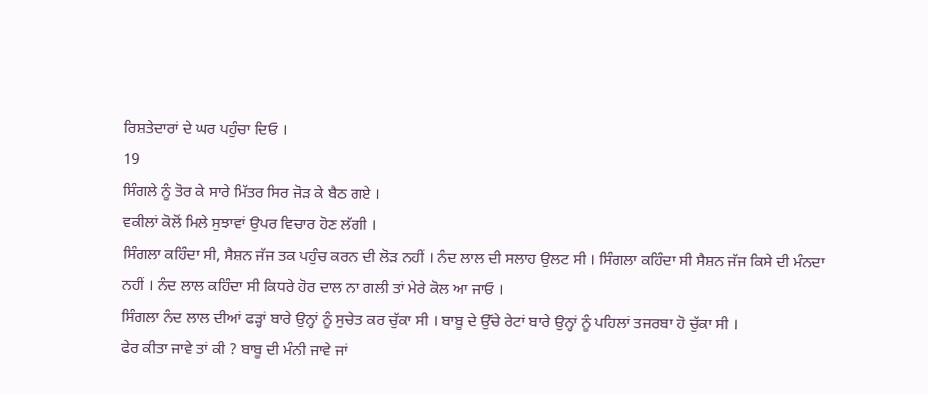ਰਿਸ਼ਤੇਦਾਰਾਂ ਦੇ ਘਰ ਪਹੁੰਚਾ ਦਿਓ ।
19
ਸਿੰਗਲੇ ਨੂੰ ਤੋਰ ਕੇ ਸਾਰੇ ਮਿੱਤਰ ਸਿਰ ਜੋੜ ਕੇ ਬੈਠ ਗਏ ।
ਵਕੀਲਾਂ ਕੋਲੋਂ ਮਿਲੇ ਸੁਝਾਵਾਂ ਉਪਰ ਵਿਚਾਰ ਹੋਣ ਲੱਗੀ ।
ਸਿੰਗਲਾ ਕਹਿੰਦਾ ਸੀ, ਸੈਸ਼ਨ ਜੱਜ ਤਕ ਪਹੁੰਚ ਕਰਨ ਦੀ ਲੋੜ ਨਹੀਂ । ਨੰਦ ਲਾਲ ਦੀ ਸਲਾਹ ਉਲਟ ਸੀ । ਸਿੰਗਲਾ ਕਹਿੰਦਾ ਸੀ ਸੈਸ਼ਨ ਜੱਜ ਕਿਸੇ ਦੀ ਮੰਨਦਾ ਨਹੀਂ । ਨੰਦ ਲਾਲ ਕਹਿੰਦਾ ਸੀ ਕਿਧਰੇ ਹੋਰ ਦਾਲ ਨਾ ਗਲੀ ਤਾਂ ਮੇਰੇ ਕੋਲ ਆ ਜਾਓ ।
ਸਿੰਗਲਾ ਨੰਦ ਲਾਲ ਦੀਆਂ ਫੜ੍ਹਾਂ ਬਾਰੇ ਉਨ੍ਹਾਂ ਨੂੰ ਸੁਚੇਤ ਕਰ ਚੁੱਕਾ ਸੀ । ਬਾਬੂ ਦੇ ਉੱਚੇ ਰੇਟਾਂ ਬਾਰੇ ਉਨ੍ਹਾਂ ਨੂੰ ਪਹਿਲਾਂ ਤਜਰਬਾ ਹੋ ਚੁੱਕਾ ਸੀ ।
ਫੇਰ ਕੀਤਾ ਜਾਵੇ ਤਾਂ ਕੀ ? ਬਾਬੂ ਦੀ ਮੰਨੀ ਜਾਵੇ ਜਾਂ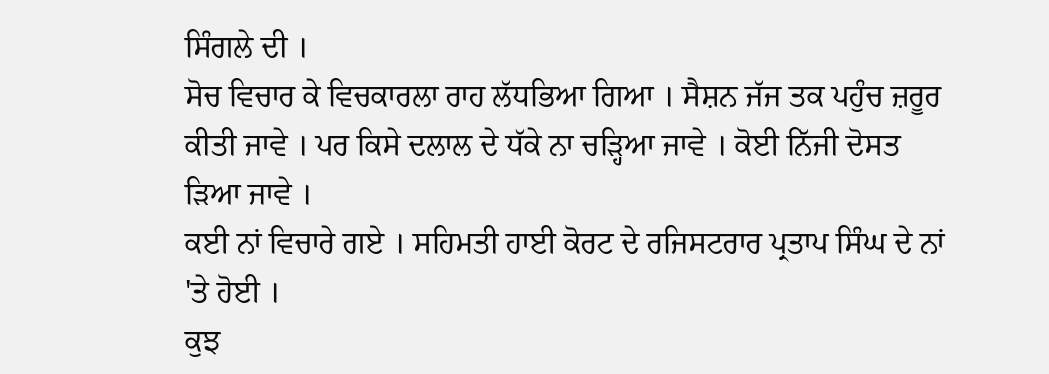ਸਿੰਗਲੇ ਦੀ ।
ਸੋਚ ਵਿਚਾਰ ਕੇ ਵਿਚਕਾਰਲਾ ਰਾਹ ਲੱਧਭਿਆ ਗਿਆ । ਸੈਸ਼ਨ ਜੱਜ ਤਕ ਪਹੁੰਚ ਜ਼ਰੂਰ ਕੀਤੀ ਜਾਵੇ । ਪਰ ਕਿਸੇ ਦਲਾਲ ਦੇ ਧੱਕੇ ਨਾ ਚੜ੍ਹਿਆ ਜਾਵੇ । ਕੋਈ ਨਿੱਜੀ ਦੋਸਤ ੜਿਆ ਜਾਵੇ ।
ਕਈ ਨਾਂ ਵਿਚਾਰੇ ਗਏ । ਸਹਿਮਤੀ ਹਾਈ ਕੋਰਟ ਦੇ ਰਜਿਸਟਰਾਰ ਪ੍ਰਤਾਪ ਸਿੰਘ ਦੇ ਨਾਂ 'ਤੇ ਹੋਈ ।
ਕੁਝ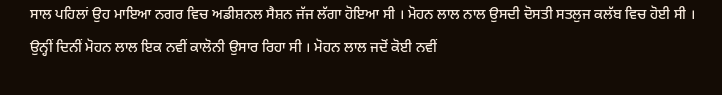ਸਾਲ ਪਹਿਲਾਂ ਉਹ ਮਾਇਆ ਨਗਰ ਵਿਚ ਅਡੀਸ਼ਨਲ ਸੈਸ਼ਨ ਜੱਜ ਲੱਗਾ ਹੋਇਆ ਸੀ । ਮੋਹਨ ਲਾਲ ਨਾਲ ਉਸਦੀ ਦੋਸਤੀ ਸਤਲੁਜ ਕਲੱਬ ਵਿਚ ਹੋਈ ਸੀ ।
ਉਨ੍ਹੀਂ ਦਿਨੀਂ ਮੋਹਨ ਲਾਲ ਇਕ ਨਵੀਂ ਕਾਲੋਨੀ ਉਸਾਰ ਰਿਹਾ ਸੀ । ਮੋਹਨ ਲਾਲ ਜਦੋਂ ਕੋਈ ਨਵੀਂ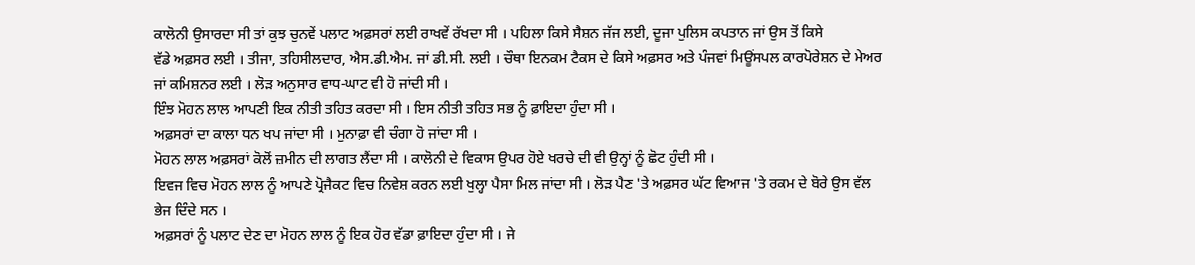ਕਾਲੋਨੀ ਉਸਾਰਦਾ ਸੀ ਤਾਂ ਕੁਝ ਚੁਨਵੇਂ ਪਲਾਟ ਅਫ਼ਸਰਾਂ ਲਈ ਰਾਖਵੇਂ ਰੱਖਦਾ ਸੀ । ਪਹਿਲਾ ਕਿਸੇ ਸੈਸ਼ਨ ਜੱਜ ਲਈ, ਦੂਜਾ ਪੁਲਿਸ ਕਪਤਾਨ ਜਾਂ ਉਸ ਤੋਂ ਕਿਸੇ
ਵੱਡੇ ਅਫ਼ਸਰ ਲਈ । ਤੀਜਾ, ਤਹਿਸੀਲਦਾਰ, ਐਸ.ਡੀ.ਐਮ. ਜਾਂ ਡੀ.ਸੀ. ਲਈ । ਚੌਥਾ ਇਨਕਮ ਟੈਕਸ ਦੇ ਕਿਸੇ ਅਫ਼ਸਰ ਅਤੇ ਪੰਜਵਾਂ ਮਿਊਂਸਪਲ ਕਾਰਪੋਰੇਸ਼ਨ ਦੇ ਮੇਅਰ ਜਾਂ ਕਮਿਸ਼ਨਰ ਲਈ । ਲੋੜ ਅਨੁਸਾਰ ਵਾਧ-ਘਾਟ ਵੀ ਹੋ ਜਾਂਦੀ ਸੀ ।
ਇੰਝ ਮੋਹਨ ਲਾਲ ਆਪਣੀ ਇਕ ਨੀਤੀ ਤਹਿਤ ਕਰਦਾ ਸੀ । ਇਸ ਨੀਤੀ ਤਹਿਤ ਸਭ ਨੂੰ ਫ਼ਾਇਦਾ ਹੁੰਦਾ ਸੀ ।
ਅਫ਼ਸਰਾਂ ਦਾ ਕਾਲਾ ਧਨ ਖਪ ਜਾਂਦਾ ਸੀ । ਮੁਨਾਫ਼ਾ ਵੀ ਚੰਗਾ ਹੋ ਜਾਂਦਾ ਸੀ ।
ਮੋਹਨ ਲਾਲ ਅਫ਼ਸਰਾਂ ਕੋਲੋਂ ਜ਼ਮੀਨ ਦੀ ਲਾਗਤ ਲੈਂਦਾ ਸੀ । ਕਾਲੋਨੀ ਦੇ ਵਿਕਾਸ ਉਪਰ ਹੋਏ ਖਰਚੇ ਦੀ ਵੀ ਉਨ੍ਹਾਂ ਨੂੰ ਛੋਟ ਹੁੰਦੀ ਸੀ ।
ਇਵਜ ਵਿਚ ਮੋਹਨ ਲਾਲ ਨੂੰ ਆਪਣੇ ਪ੍ਰੋਜੈਕਟ ਵਿਚ ਨਿਵੇਸ਼ ਕਰਨ ਲਈ ਖੁਲ੍ਹਾ ਪੈਸਾ ਮਿਲ ਜਾਂਦਾ ਸੀ । ਲੋੜ ਪੈਣ 'ਤੇ ਅਫ਼ਸਰ ਘੱਟ ਵਿਆਜ 'ਤੇ ਰਕਮ ਦੇ ਬੋਰੇ ਉਸ ਵੱਲ ਭੇਜ ਦਿੰਦੇ ਸਨ ।
ਅਫ਼ਸਰਾਂ ਨੂੰ ਪਲਾਟ ਦੇਣ ਦਾ ਮੋਹਨ ਲਾਲ ਨੂੰ ਇਕ ਹੋਰ ਵੱਡਾ ਫ਼ਾਇਦਾ ਹੁੰਦਾ ਸੀ । ਜੇ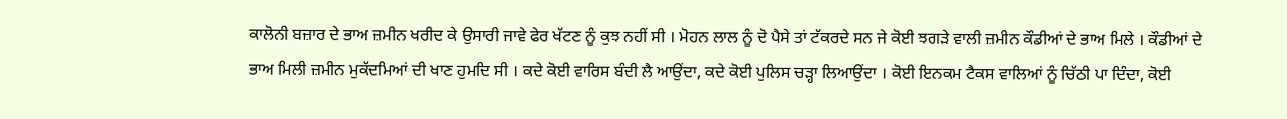ਕਾਲੋਨੀ ਬਜ਼ਾਰ ਦੇ ਭਾਅ ਜ਼ਮੀਨ ਖਰੀਦ ਕੇ ਉਸਾਰੀ ਜਾਵੇ ਫੇਰ ਖੱਟਣ ਨੂੰ ਕੁਝ ਨਹੀਂ ਸੀ । ਮੋਹਨ ਲਾਲ ਨੂੰ ਦੋ ਪੈਸੇ ਤਾਂ ਟੱਕਰਦੇ ਸਨ ਜੇ ਕੋਈ ਝਗੜੇ ਵਾਲੀ ਜ਼ਮੀਨ ਕੌਡੀਆਂ ਦੇ ਭਾਅ ਮਿਲੇ । ਕੌਡੀਆਂ ਦੇ ਭਾਅ ਮਿਲੀ ਜ਼ਮੀਨ ਮੁਕੱਦਮਿਆਂ ਦੀ ਖਾਣ ਹੁਮਦਿ ਸੀ । ਕਦੇ ਕੋਈ ਵਾਰਿਸ ਬੰਦੀ ਲੈ ਆਉਂਦਾ, ਕਦੇ ਕੋਈ ਪੁਲਿਸ ਚੜ੍ਹਾ ਲਿਆਉਂਦਾ । ਕੋਈ ਇਨਕਮ ਟੈਕਸ ਵਾਲਿਆਂ ਨੂੰ ਚਿੱਠੀ ਪਾ ਦਿੰਦਾ, ਕੋਈ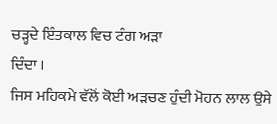ਚੜ੍ਹਦੇ ਇੰਤਕਾਲ ਵਿਚ ਟੰਗ ਅੜਾ
ਦਿੰਦਾ ।
ਜਿਸ ਮਹਿਕਮੇ ਵੱਲੋਂ ਕੋਈ ਅੜਚਣ ਹੁੰਦੀ ਮੋਹਨ ਲਾਲ ਉਸੇ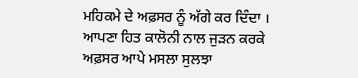ਮਹਿਕਮੇ ਦੇ ਅਫ਼ਸਰ ਨੂੰ ਅੱਗੇ ਕਰ ਦਿੰਦਾ । ਆਪਣਾ ਹਿਤ ਕਾਲੋਨੀ ਨਾਲ ਜੁੜਨ ਕਰਕੇ ਅਫ਼ਸਰ ਆਪੇ ਮਸਲਾ ਸੁਲਝਾ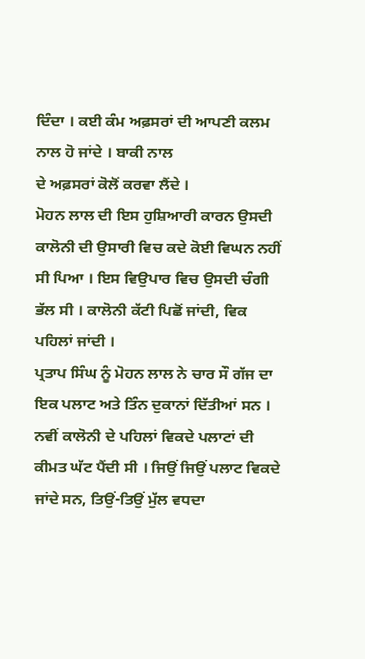ਦਿੰਦਾ । ਕਈ ਕੰਮ ਅਫ਼ਸਰਾਂ ਦੀ ਆਪਣੀ ਕਲਮ ਨਾਲ ਹੋ ਜਾਂਦੇ । ਬਾਕੀ ਨਾਲ
ਦੇ ਅਫ਼ਸਰਾਂ ਕੋਲੋਂ ਕਰਵਾ ਲੈਂਦੇ ।
ਮੋਹਨ ਲਾਲ ਦੀ ਇਸ ਹੁਸ਼ਿਆਰੀ ਕਾਰਨ ਉਸਦੀ ਕਾਲੋਨੀ ਦੀ ਉਸਾਰੀ ਵਿਚ ਕਦੇ ਕੋਈ ਵਿਘਨ ਨਹੀਂ ਸੀ ਪਿਆ । ਇਸ ਵਿਉਪਾਰ ਵਿਚ ਉਸਦੀ ਚੰਗੀ ਭੱਲ ਸੀ । ਕਾਲੋਨੀ ਕੱਟੀ ਪਿਛੋਂ ਜਾਂਦੀ, ਵਿਕ ਪਹਿਲਾਂ ਜਾਂਦੀ ।
ਪ੍ਰਤਾਪ ਸਿੰਘ ਨੂੰ ਮੋਹਨ ਲਾਲ ਨੇ ਚਾਰ ਸੌ ਗੱਜ ਦਾ ਇਕ ਪਲਾਟ ਅਤੇ ਤਿੰਨ ਦੁਕਾਨਾਂ ਦਿੱਤੀਆਂ ਸਨ ।
ਨਵੀਂ ਕਾਲੋਨੀ ਦੇ ਪਹਿਲਾਂ ਵਿਕਦੇ ਪਲਾਟਾਂ ਦੀ ਕੀਮਤ ਘੱਟ ਪੈਂਦੀ ਸੀ । ਜਿਉਂ ਜਿਉਂ ਪਲਾਟ ਵਿਕਦੇ ਜਾਂਦੇ ਸਨ, ਤਿਉਂ-ਤਿਉਂ ਮੁੱਲ ਵਧਦਾ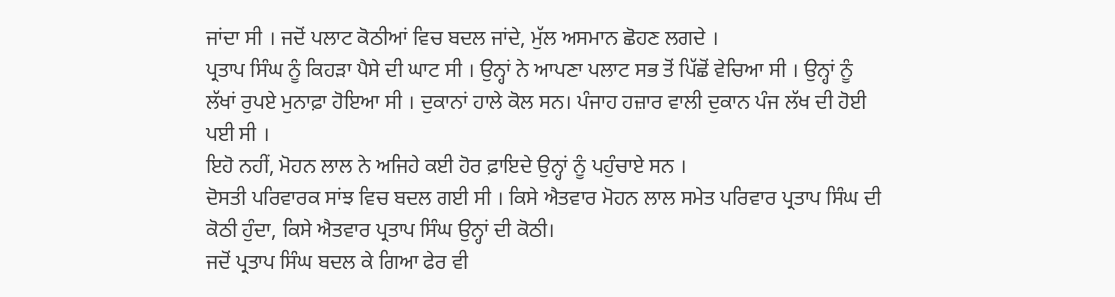ਜਾਂਦਾ ਸੀ । ਜਦੋਂ ਪਲਾਟ ਕੋਠੀਆਂ ਵਿਚ ਬਦਲ ਜਾਂਦੇ, ਮੁੱਲ ਅਸਮਾਨ ਛੋਹਣ ਲਗਦੇ ।
ਪ੍ਰਤਾਪ ਸਿੰਘ ਨੂੰ ਕਿਹੜਾ ਪੈਸੇ ਦੀ ਘਾਟ ਸੀ । ਉਨ੍ਹਾਂ ਨੇ ਆਪਣਾ ਪਲਾਟ ਸਭ ਤੋਂ ਪਿੱਛੋਂ ਵੇਚਿਆ ਸੀ । ਉਨ੍ਹਾਂ ਨੂੰ ਲੱਖਾਂ ਰੁਪਏ ਮੁਨਾਫ਼ਾ ਹੋਇਆ ਸੀ । ਦੁਕਾਨਾਂ ਹਾਲੇ ਕੋਲ ਸਨ। ਪੰਜਾਹ ਹਜ਼ਾਰ ਵਾਲੀ ਦੁਕਾਨ ਪੰਜ ਲੱਖ ਦੀ ਹੋਈ ਪਈ ਸੀ ।
ਇਹੋ ਨਹੀਂ, ਮੋਹਨ ਲਾਲ ਨੇ ਅਜਿਹੇ ਕਈ ਹੋਰ ਫ਼ਾਇਦੇ ਉਨ੍ਹਾਂ ਨੂੰ ਪਹੁੰਚਾਏ ਸਨ ।
ਦੋਸਤੀ ਪਰਿਵਾਰਕ ਸਾਂਝ ਵਿਚ ਬਦਲ ਗਈ ਸੀ । ਕਿਸੇ ਐਤਵਾਰ ਮੋਹਨ ਲਾਲ ਸਮੇਤ ਪਰਿਵਾਰ ਪ੍ਰਤਾਪ ਸਿੰਘ ਦੀ ਕੋਠੀ ਹੁੰਦਾ, ਕਿਸੇ ਐਤਵਾਰ ਪ੍ਰਤਾਪ ਸਿੰਘ ਉਨ੍ਹਾਂ ਦੀ ਕੋਠੀ।
ਜਦੋਂ ਪ੍ਰਤਾਪ ਸਿੰਘ ਬਦਲ ਕੇ ਗਿਆ ਫੇਰ ਵੀ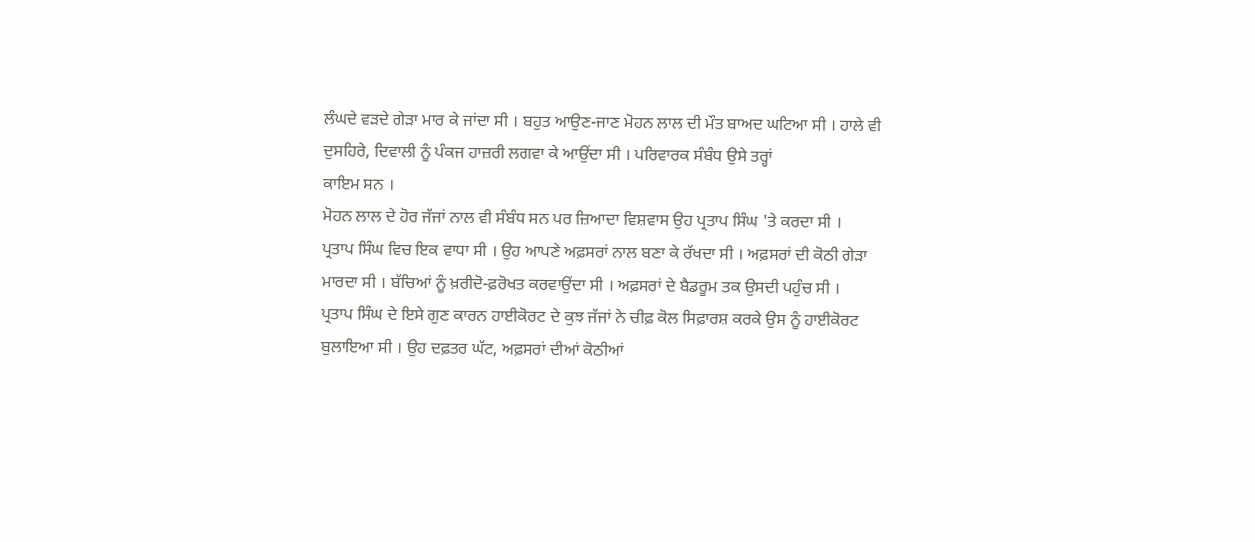ਲੰਘਦੇ ਵੜਦੇ ਗੇੜਾ ਮਾਰ ਕੇ ਜਾਂਦਾ ਸੀ । ਬਹੁਤ ਆਉਣ-ਜਾਣ ਮੋਹਨ ਲਾਲ ਦੀ ਮੌਤ ਬਾਅਦ ਘਟਿਆ ਸੀ । ਹਾਲੇ ਵੀ ਦੁਸਹਿਰੇ, ਦਿਵਾਲੀ ਨੂੰ ਪੰਕਜ ਹਾਜ਼ਰੀ ਲਗਵਾ ਕੇ ਆਉਂਦਾ ਸੀ । ਪਰਿਵਾਰਕ ਸੰਬੰਧ ਉਸੇ ਤਰ੍ਹਾਂ
ਕਾਇਮ ਸਨ ।
ਮੋਹਨ ਲਾਲ ਦੇ ਹੋਰ ਜੱਜਾਂ ਨਾਲ ਵੀ ਸੰਬੰਧ ਸਨ ਪਰ ਜ਼ਿਆਦਾ ਵਿਸ਼ਵਾਸ ਉਹ ਪ੍ਰਤਾਪ ਸਿੰਘ 'ਤੇ ਕਰਦਾ ਸੀ ।
ਪ੍ਰਤਾਪ ਸਿੰਘ ਵਿਚ ਇਕ ਵਾਧਾ ਸੀ । ਉਹ ਆਪਣੇ ਅਫ਼ਸਰਾਂ ਨਾਲ ਬਣਾ ਕੇ ਰੱਖਦਾ ਸੀ । ਅਫ਼ਸਰਾਂ ਦੀ ਕੋਠੀ ਗੇੜਾ ਮਾਰਦਾ ਸੀ । ਬੱਚਿਆਂ ਨੂੰ ਖ਼ਰੀਦੋ-ਫ਼ਰੋਖਤ ਕਰਵਾਉਂਦਾ ਸੀ । ਅਫ਼ਸਰਾਂ ਦੇ ਬੈਡਰੂਮ ਤਕ ਉਸਦੀ ਪਹੁੰਚ ਸੀ ।
ਪ੍ਰਤਾਪ ਸਿੰਘ ਦੇ ਇਸੇ ਗੁਣ ਕਾਰਨ ਹਾਈਕੋਰਟ ਦੇ ਕੁਝ ਜੱਜਾਂ ਨੇ ਚੀਫ਼ ਕੋਲ ਸਿਫ਼ਾਰਸ਼ ਕਰਕੇ ਉਸ ਨੂੰ ਹਾਈਕੋਰਟ ਬੁਲਾਇਆ ਸੀ । ਉਹ ਦਫ਼ਤਰ ਘੱਟ, ਅਫ਼ਸਰਾਂ ਦੀਆਂ ਕੋਠੀਆਂ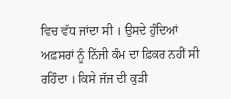ਵਿਚ ਵੱਧ ਜਾਂਦਾ ਸੀ । ਉਸਦੇ ਹੁੰਦਿਆਂ ਅਫ਼ਸਰਾਂ ਨੂੰ ਨਿੱਜੀ ਕੰਮ ਦਾ ਫ਼ਿਕਰ ਨਹੀਂ ਸੀ ਰਹਿੰਦਾ । ਕਿਸੇ ਜੱਜ ਦੀ ਕੁੜੀ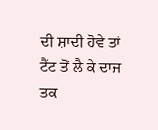ਦੀ ਸ਼ਾਦੀ ਹੋਵੇ ਤਾਂ ਟੈਂਟ ਤੋਂ ਲੈ ਕੇ ਦਾਜ ਤਕ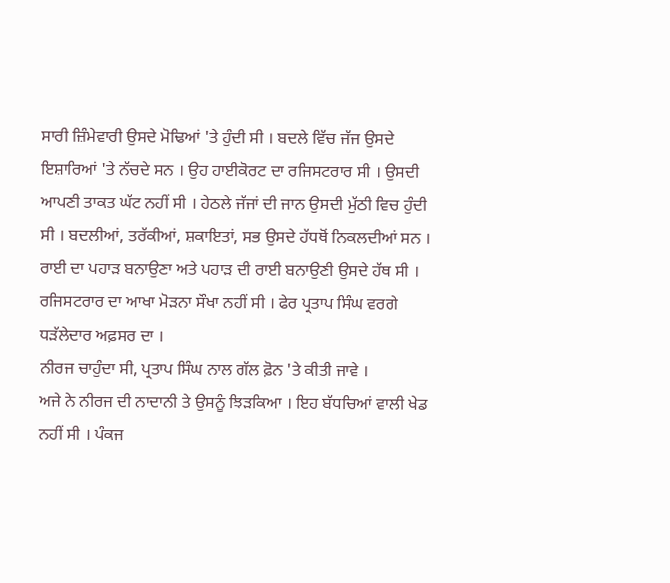ਸਾਰੀ ਜ਼ਿੰਮੇਵਾਰੀ ਉਸਦੇ ਮੋਢਿਆਂ 'ਤੇ ਹੁੰਦੀ ਸੀ । ਬਦਲੇ ਵਿੱਚ ਜੱਜ ਉਸਦੇ ਇਸ਼ਾਰਿਆਂ 'ਤੇ ਨੱਚਦੇ ਸਨ । ਉਹ ਹਾਈਕੋਰਟ ਦਾ ਰਜਿਸਟਰਾਰ ਸੀ । ਉਸਦੀ ਆਪਣੀ ਤਾਕਤ ਘੱਟ ਨਹੀਂ ਸੀ । ਹੇਠਲੇ ਜੱਜਾਂ ਦੀ ਜਾਨ ਉਸਦੀ ਮੁੱਠੀ ਵਿਚ ਹੁੰਦੀ ਸੀ । ਬਦਲੀਆਂ, ਤਰੱਕੀਆਂ, ਸ਼ਕਾਇਤਾਂ, ਸਭ ਉਸਦੇ ਹੱਧਥੋਂ ਨਿਕਲਦੀਆਂ ਸਨ । ਰਾਈ ਦਾ ਪਹਾੜ ਬਨਾਉਣਾ ਅਤੇ ਪਹਾੜ ਦੀ ਰਾਈ ਬਨਾਉਣੀ ਉਸਦੇ ਹੱਥ ਸੀ । ਰਜਿਸਟਰਾਰ ਦਾ ਆਖਾ ਮੋੜਨਾ ਸੌਖਾ ਨਹੀਂ ਸੀ । ਫੇਰ ਪ੍ਰਤਾਪ ਸਿੰਘ ਵਰਗੇ ਧੜੱਲੇਦਾਰ ਅਫ਼ਸਰ ਦਾ ।
ਨੀਰਜ ਚਾਹੁੰਦਾ ਸੀ, ਪ੍ਰਤਾਪ ਸਿੰਘ ਨਾਲ ਗੱਲ ਫ਼ੋਨ 'ਤੇ ਕੀਤੀ ਜਾਵੇ ।
ਅਜੇ ਨੇ ਨੀਰਜ ਦੀ ਨਾਦਾਨੀ ਤੇ ਉਸਨੂੰ ਝਿੜਕਿਆ । ਇਹ ਬੱਧਚਿਆਂ ਵਾਲੀ ਖੇਡ ਨਹੀਂ ਸੀ । ਪੰਕਜ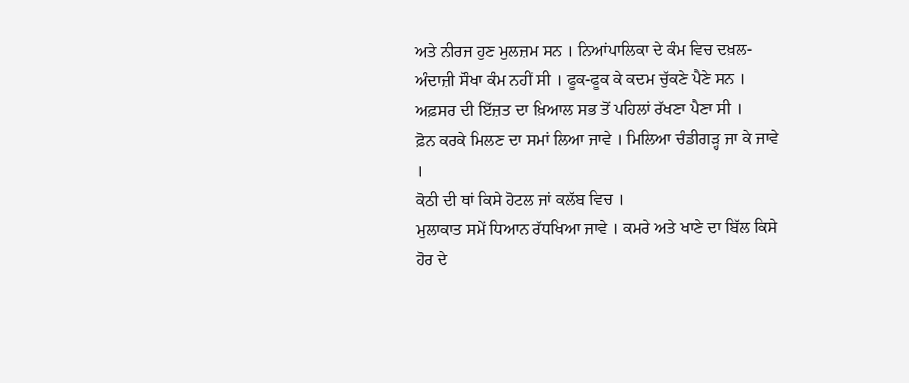ਅਤੇ ਨੀਰਜ ਹੁਣ ਮੁਲਜ਼ਮ ਸਨ । ਨਿਆਂਪਾਲਿਕਾ ਦੇ ਕੰਮ ਵਿਚ ਦਖ਼ਲ- ਅੰਦਾਜ਼ੀ ਸੌਖਾ ਕੰਮ ਨਹੀਂ ਸੀ । ਫੂਕ-ਫੂਕ ਕੇ ਕਦਮ ਚੁੱਕਣੇ ਪੈਣੇ ਸਨ । ਅਫ਼ਸਰ ਦੀ ਇੱਜ਼ਤ ਦਾ ਖ਼ਿਆਲ ਸਭ ਤੋਂ ਪਹਿਲਾਂ ਰੱਖਣਾ ਪੈਣਾ ਸੀ ।
ਫ਼ੋਨ ਕਰਕੇ ਮਿਲਣ ਦਾ ਸਮਾਂ ਲਿਆ ਜਾਵੇ । ਮਿਲਿਆ ਚੰਡੀਗੜ੍ਹ ਜਾ ਕੇ ਜਾਵੇ ।
ਕੋਠੀ ਦੀ ਥਾਂ ਕਿਸੇ ਹੋਟਲ ਜਾਂ ਕਲੱਬ ਵਿਚ ।
ਮੁਲਾਕਾਤ ਸਮੇਂ ਧਿਆਨ ਰੱਧਖਿਆ ਜਾਵੇ । ਕਮਰੇ ਅਤੇ ਖਾਣੇ ਦਾ ਬਿੱਲ ਕਿਸੇ ਹੋਰ ਦੇ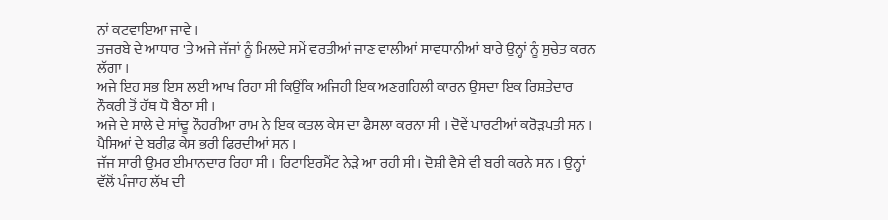ਨਾਂ ਕਟਵਾਇਆ ਜਾਵੇ ।
ਤਜਰਬੇ ਦੇ ਆਧਾਰ 'ਤੇ ਅਜੇ ਜੱਜਾਂ ਨੂੰ ਮਿਲਦੇ ਸਮੇਂ ਵਰਤੀਆਂ ਜਾਣ ਵਾਲੀਆਂ ਸਾਵਧਾਨੀਆਂ ਬਾਰੇ ਉਨ੍ਹਾਂ ਨੂੰ ਸੁਚੇਤ ਕਰਨ ਲੱਗਾ ।
ਅਜੇ ਇਹ ਸਭ ਇਸ ਲਈ ਆਖ ਰਿਹਾ ਸੀ ਕਿਉਂਕਿ ਅਜਿਹੀ ਇਕ ਅਣਗਹਿਲੀ ਕਾਰਨ ਉਸਦਾ ਇਕ ਰਿਸ਼ਤੇਦਾਰ ਨੌਕਰੀ ਤੋਂ ਹੱਥ ਧੋ ਬੈਠਾ ਸੀ ।
ਅਜੇ ਦੇ ਸਾਲੇ ਦੇ ਸਾਂਢੂ ਨੌਹਰੀਆ ਰਾਮ ਨੇ ਇਕ ਕਤਲ ਕੇਸ ਦਾ ਫੈਸਲਾ ਕਰਨਾ ਸੀ । ਦੋਵੇਂ ਪਾਰਟੀਆਂ ਕਰੋੜਪਤੀ ਸਨ । ਪੈਸਿਆਂ ਦੇ ਬਰੀਫ਼ ਕੇਸ ਭਰੀ ਫਿਰਦੀਆਂ ਸਨ ।
ਜੱਜ ਸਾਰੀ ਉਮਰ ਈਮਾਨਦਾਰ ਰਿਹਾ ਸੀ । ਰਿਟਾਇਰਮੈਂਟ ਨੇੜੇ ਆ ਰਹੀ ਸੀ। ਦੋਸ਼ੀ ਵੈਸੇ ਵੀ ਬਰੀ ਕਰਨੇ ਸਨ । ਉਨ੍ਹਾਂ ਵੱਲੋਂ ਪੰਜਾਹ ਲੱਖ ਦੀ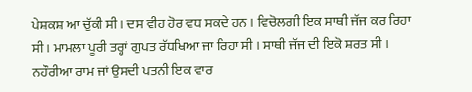ਪੇਸ਼ਕਸ਼ ਆ ਚੁੱਕੀ ਸੀ। ਦਸ ਵੀਹ ਹੋਰ ਵਧ ਸਕਦੇ ਹਨ । ਵਿਚੋਲਗੀ ਇਕ ਸਾਥੀ ਜੱਜ ਕਰ ਰਿਹਾ ਸੀ । ਮਾਮਲਾ ਪੂਰੀ ਤਰ੍ਹਾਂ ਗੁਪਤ ਰੱਧਖਿਆ ਜਾ ਰਿਹਾ ਸੀ । ਸਾਥੀ ਜੱਜ ਦੀ ਇਕੋ ਸ਼ਰਤ ਸੀ । ਨਹੌਰੀਆ ਰਾਮ ਜਾਂ ਉਸਦੀ ਪਤਨੀ ਇਕ ਵਾਰ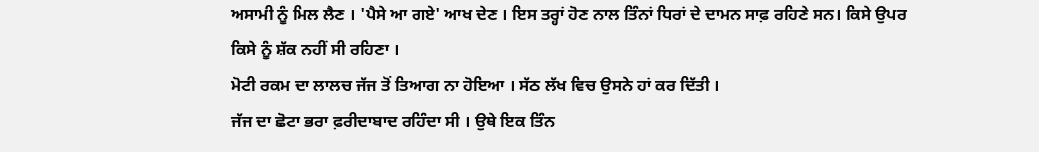ਅਸਾਮੀ ਨੂੰ ਮਿਲ ਲੈਣ । 'ਪੈਸੇ ਆ ਗਏ' ਆਖ ਦੇਣ । ਇਸ ਤਰ੍ਹਾਂ ਹੋਣ ਨਾਲ ਤਿੰਨਾਂ ਧਿਰਾਂ ਦੇ ਦਾਮਨ ਸਾਫ਼ ਰਹਿਣੇ ਸਨ। ਕਿਸੇ ਉਪਰ ਕਿਸੇ ਨੂੰ ਸ਼ੱਕ ਨਹੀਂ ਸੀ ਰਹਿਣਾ ।
ਮੋਟੀ ਰਕਮ ਦਾ ਲਾਲਚ ਜੱਜ ਤੋਂ ਤਿਆਗ ਨਾ ਹੋਇਆ । ਸੱਠ ਲੱਖ ਵਿਚ ਉਸਨੇ ਹਾਂ ਕਰ ਦਿੱਤੀ ।
ਜੱਜ ਦਾ ਛੋਟਾ ਭਰਾ ਫ਼ਰੀਦਾਬਾਦ ਰਹਿੰਦਾ ਸੀ । ਉਥੇ ਇਕ ਤਿੰਨ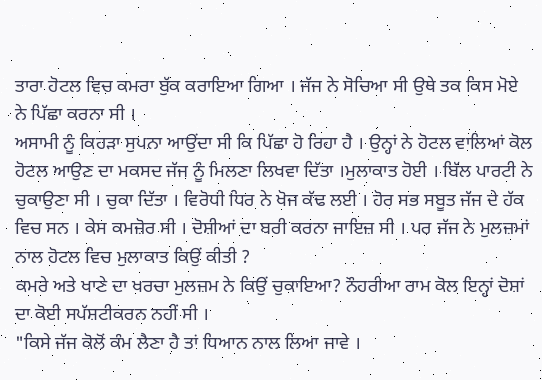ਤਾਰਾ ਹੋਟਲ ਵਿਚ ਕਮਰਾ ਬੁੱਕ ਕਰਾਇਆ ਗਿਆ । ਜੱਜ ਨੇ ਸੋਚਿਆ ਸੀ ਉਥੇ ਤਕ ਕਿਸ ਮੋਏ ਨੇ ਪਿੱਛਾ ਕਰਨਾ ਸੀ ।
ਅਸਾਮੀ ਨੂੰ ਕਿਹੜਾ ਸੁਪਨਾ ਆਉਂਦਾ ਸੀ ਕਿ ਪਿੱਛਾ ਹੋ ਰਿਹਾ ਹੈ । ਉਨ੍ਹਾਂ ਨੇ ਹੋਟਲ ਵਾਲਿਆਂ ਕੋਲ ਹੋਟਲ ਆਉਣ ਦਾ ਮਕਸਦ ਜੱਜ ਨੂੰ ਮਿਲਣਾ ਲਿਖਵਾ ਦਿੱਤਾ ।ਮੁਲਾਕਾਤ ਹੋਈ । ਬਿੱਲ ਪਾਰਟੀ ਨੇ ਚੁਕਾਉਣਾ ਸੀ । ਚੁਕਾ ਦਿੱਤਾ । ਵਿਰੋਧੀ ਧਿਰ ਨੇ ਖੋਜ ਕੱਢ ਲਈ । ਹੋਰ ਸਭ ਸਬੂਤ ਜੱਜ ਦੇ ਹੱਕ ਵਿਚ ਸਨ । ਕੇਸ ਕਮਜ਼ੋਰ ਸੀ । ਦੋਸ਼ੀਆਂ ਦਾ ਬਰੀ ਕਰਨਾ ਜਾਇਜ਼ ਸੀ । ਪਰ ਜੱਜ ਨੇ ਮੁਲਜ਼ਮਾਂ ਨਾਲ ਹੋਟਲ ਵਿਚ ਮੁਲਾਕਾਤ ਕਿਉਂ ਕੀਤੀ ?
ਕਮਰੇ ਅਤੇ ਖਾਣੇ ਦਾ ਖਰਚਾ ਮੁਲਜ਼ਮ ਨੇ ਕਿਉਂ ਚੁਕਾਇਆ? ਨੌਹਰੀਆ ਰਾਮ ਕੋਲ ਇਨ੍ਹਾਂ ਦੋਸ਼ਾਂ ਦਾ ਕੋਈ ਸਪੱਸ਼ਟੀਕਰਨ ਨਹੀਂ ਸੀ ।
"ਕਿਸੇ ਜੱਜ ਕੋਲੋਂ ਕੰਮ ਲੈਣਾ ਹੈ ਤਾਂ ਧਿਆਨ ਨਾਲ ਲਿਆ ਜਾਵੇ ।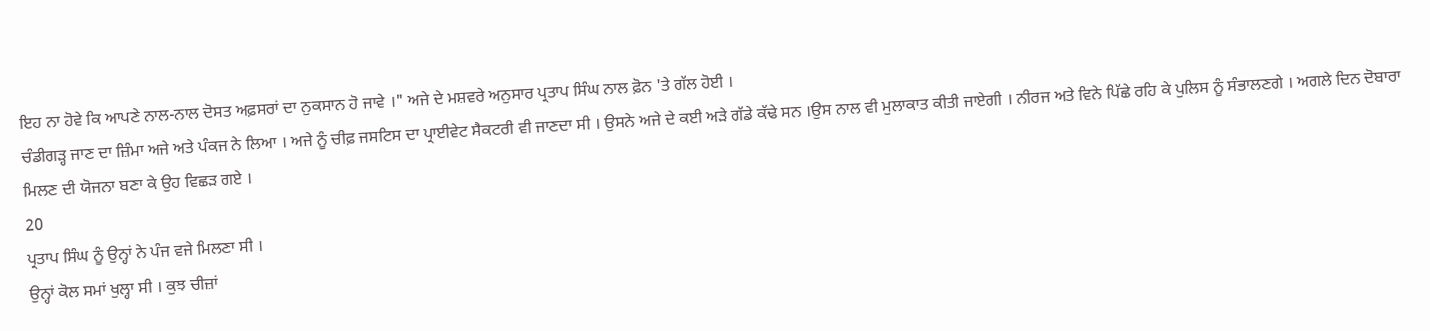ਇਹ ਨਾ ਹੋਵੇ ਕਿ ਆਪਣੇ ਨਾਲ-ਨਾਲ ਦੋਸਤ ਅਫ਼ਸਰਾਂ ਦਾ ਨੁਕਸਾਨ ਹੋ ਜਾਵੇ ।" ਅਜੇ ਦੇ ਮਸ਼ਵਰੇ ਅਨੁਸਾਰ ਪ੍ਰਤਾਪ ਸਿੰਘ ਨਾਲ ਫ਼ੋਨ 'ਤੇ ਗੱਲ ਹੋਈ ।
ਚੰਡੀਗੜ੍ਹ ਜਾਣ ਦਾ ਜ਼ਿੰਮਾ ਅਜੇ ਅਤੇ ਪੰਕਜ ਨੇ ਲਿਆ । ਅਜੇ ਨੂੰ ਚੀਫ਼ ਜਸਟਿਸ ਦਾ ਪ੍ਰਾਈਵੇਟ ਸੈਕਟਰੀ ਵੀ ਜਾਣਦਾ ਸੀ । ਉਸਨੇ ਅਜੇ ਦੇ ਕਈ ਅੜੇ ਗੱਡੇ ਕੱਢੇ ਸਨ ।ਉਸ ਨਾਲ ਵੀ ਮੁਲਾਕਾਤ ਕੀਤੀ ਜਾਏਗੀ । ਨੀਰਜ ਅਤੇ ਵਿਨੇ ਪਿੱਛੇ ਰਹਿ ਕੇ ਪੁਲਿਸ ਨੂੰ ਸੰਭਾਲਣਗੇ । ਅਗਲੇ ਦਿਨ ਦੋਬਾਰਾ ਮਿਲਣ ਦੀ ਯੋਜਨਾ ਬਣਾ ਕੇ ਉਹ ਵਿਛੜ ਗਏ ।
20
ਪ੍ਰਤਾਪ ਸਿੰਘ ਨੂੰ ਉਨ੍ਹਾਂ ਨੇ ਪੰਜ ਵਜੇ ਮਿਲਣਾ ਸੀ ।
ਉਨ੍ਹਾਂ ਕੋਲ ਸਮਾਂ ਖੁਲ੍ਹਾ ਸੀ । ਕੁਝ ਚੀਜ਼ਾਂ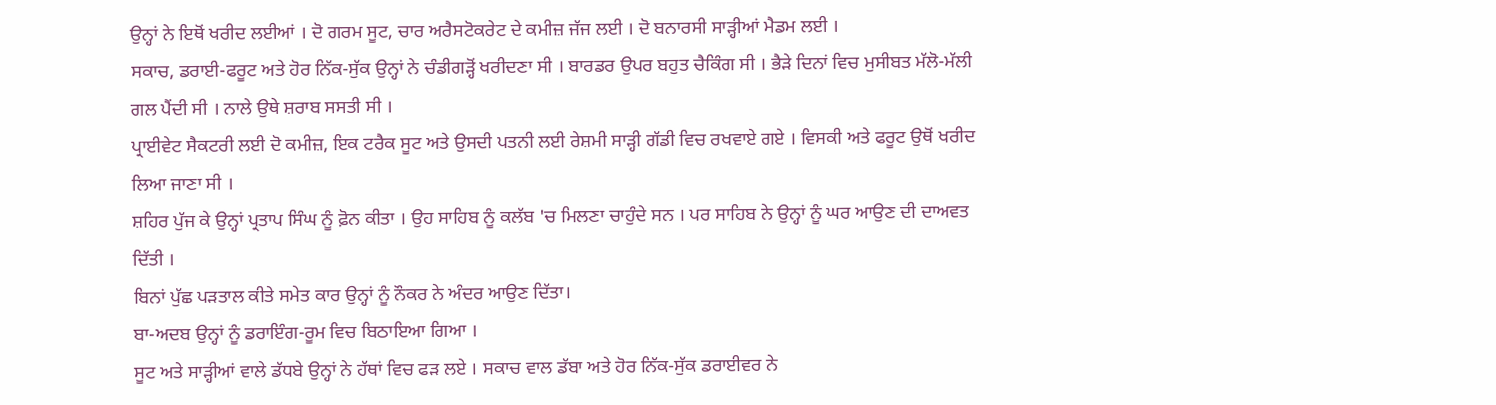ਉਨ੍ਹਾਂ ਨੇ ਇਥੋਂ ਖਰੀਦ ਲਈਆਂ । ਦੋ ਗਰਮ ਸੂਟ, ਚਾਰ ਅਰੈਸਟੋਕਰੇਟ ਦੇ ਕਮੀਜ਼ ਜੱਜ ਲਈ । ਦੋ ਬਨਾਰਸੀ ਸਾੜ੍ਹੀਆਂ ਮੈਡਮ ਲਈ ।
ਸਕਾਚ, ਡਰਾਈ-ਫਰੂਟ ਅਤੇ ਹੋਰ ਨਿੱਕ-ਸੁੱਕ ਉਨ੍ਹਾਂ ਨੇ ਚੰਡੀਗੜ੍ਹੋਂ ਖਰੀਦਣਾ ਸੀ । ਬਾਰਡਰ ਉਪਰ ਬਹੁਤ ਚੈਕਿੰਗ ਸੀ । ਭੈੜੇ ਦਿਨਾਂ ਵਿਚ ਮੁਸੀਬਤ ਮੱਲੋ-ਮੱਲੀ ਗਲ ਪੈਂਦੀ ਸੀ । ਨਾਲੇ ਉਥੇ ਸ਼ਰਾਬ ਸਸਤੀ ਸੀ ।
ਪ੍ਰਾਈਵੇਟ ਸੈਕਟਰੀ ਲਈ ਦੋ ਕਮੀਜ਼, ਇਕ ਟਰੈਕ ਸੂਟ ਅਤੇ ਉਸਦੀ ਪਤਨੀ ਲਈ ਰੇਸ਼ਮੀ ਸਾੜ੍ਹੀ ਗੱਡੀ ਵਿਚ ਰਖਵਾਏ ਗਏ । ਵਿਸਕੀ ਅਤੇ ਫਰੂਟ ਉਥੋਂ ਖਰੀਦ ਲਿਆ ਜਾਣਾ ਸੀ ।
ਸ਼ਹਿਰ ਪੁੱਜ ਕੇ ਉਨ੍ਹਾਂ ਪ੍ਰਤਾਪ ਸਿੰਘ ਨੂੰ ਫ਼ੋਨ ਕੀਤਾ । ਉਹ ਸਾਹਿਬ ਨੂੰ ਕਲੱਬ 'ਚ ਮਿਲਣਾ ਚਾਹੁੰਦੇ ਸਨ । ਪਰ ਸਾਹਿਬ ਨੇ ਉਨ੍ਹਾਂ ਨੂੰ ਘਰ ਆਉਣ ਦੀ ਦਾਅਵਤ ਦਿੱਤੀ ।
ਬਿਨਾਂ ਪੁੱਛ ਪੜਤਾਲ ਕੀਤੇ ਸਮੇਤ ਕਾਰ ਉਨ੍ਹਾਂ ਨੂੰ ਨੌਕਰ ਨੇ ਅੰਦਰ ਆਉਣ ਦਿੱਤਾ।
ਬਾ-ਅਦਬ ਉਨ੍ਹਾਂ ਨੂੰ ਡਰਾਇੰਗ-ਰੂਮ ਵਿਚ ਬਿਠਾਇਆ ਗਿਆ ।
ਸੂਟ ਅਤੇ ਸਾੜ੍ਹੀਆਂ ਵਾਲੇ ਡੱਧਬੇ ਉਨ੍ਹਾਂ ਨੇ ਹੱਥਾਂ ਵਿਚ ਫੜ ਲਏ । ਸਕਾਚ ਵਾਲ ਡੱਬਾ ਅਤੇ ਹੋਰ ਨਿੱਕ-ਸੁੱਕ ਡਰਾਈਵਰ ਨੇ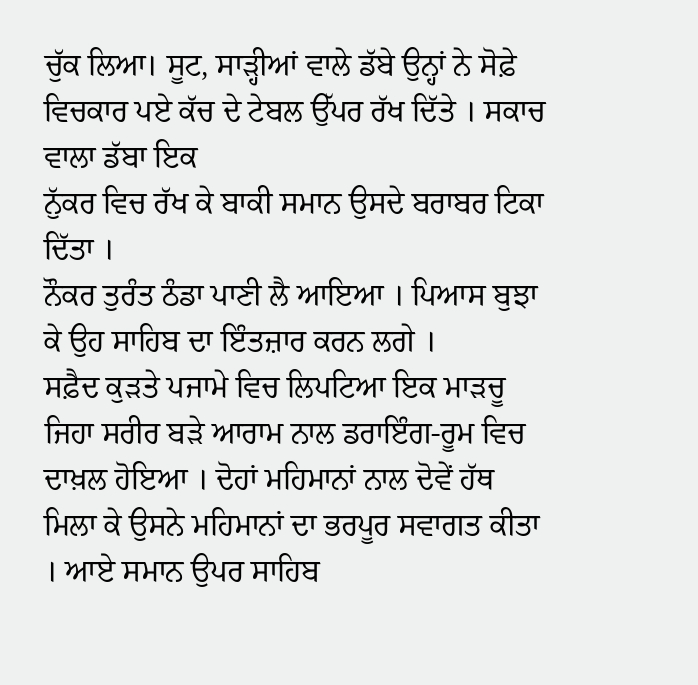ਚੁੱਕ ਲਿਆ। ਸੂਟ, ਸਾੜ੍ਹੀਆਂ ਵਾਲੇ ਡੱਬੇ ਉਨ੍ਹਾਂ ਨੇ ਸੋਫ਼ੇ ਵਿਚਕਾਰ ਪਏ ਕੱਚ ਦੇ ਟੇਬਲ ਉੱਪਰ ਰੱਖ ਦਿੱਤੇ । ਸਕਾਚ ਵਾਲਾ ਡੱਬਾ ਇਕ
ਨੁੱਕਰ ਵਿਚ ਰੱਖ ਕੇ ਬਾਕੀ ਸਮਾਨ ਉਸਦੇ ਬਰਾਬਰ ਟਿਕਾ ਦਿੱਤਾ ।
ਨੌਕਰ ਤੁਰੰਤ ਠੰਡਾ ਪਾਣੀ ਲੈ ਆਇਆ । ਪਿਆਸ ਬੁਝਾ ਕੇ ਉਹ ਸਾਹਿਬ ਦਾ ਇੰਤਜ਼ਾਰ ਕਰਨ ਲਗੇ ।
ਸਫ਼ੈਦ ਕੁੜਤੇ ਪਜਾਮੇ ਵਿਚ ਲਿਪਟਿਆ ਇਕ ਮਾੜਚੂ ਜਿਹਾ ਸਰੀਰ ਬੜੇ ਆਰਾਮ ਨਾਲ ਡਰਾਇੰਗ-ਰੂਮ ਵਿਚ ਦਾਖ਼ਲ ਹੋਇਆ । ਦੋਹਾਂ ਮਹਿਮਾਨਾਂ ਨਾਲ ਦੋਵੇਂ ਹੱਥ ਮਿਲਾ ਕੇ ਉਸਨੇ ਮਹਿਮਾਨਾਂ ਦਾ ਭਰਪੂਰ ਸਵਾਗਤ ਕੀਤਾ । ਆਏ ਸਮਾਨ ਉਪਰ ਸਾਹਿਬ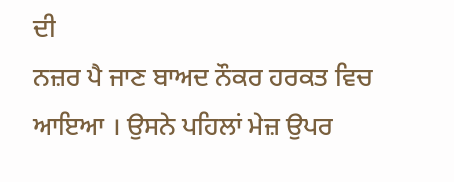ਦੀ
ਨਜ਼ਰ ਪੈ ਜਾਣ ਬਾਅਦ ਨੌਕਰ ਹਰਕਤ ਵਿਚ ਆਇਆ । ਉਸਨੇ ਪਹਿਲਾਂ ਮੇਜ਼ ਉਪਰ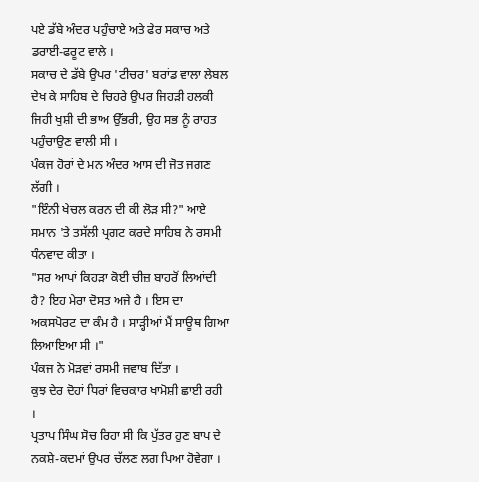ਪਏ ਡੱਬੇ ਅੰਦਰ ਪਹੁੰਚਾਏ ਅਤੇ ਫੇਰ ਸਕਾਚ ਅਤੇ ਡਰਾਈ-ਫਰੂਟ ਵਾਲੇ ।
ਸਕਾਚ ਦੇ ਡੱਬੇ ਉਪਰ 'ਟੀਚਰ' ਬਰਾਂਡ ਵਾਲਾ ਲੇਬਲ ਦੇਖ ਕੇ ਸਾਹਿਬ ਦੇ ਚਿਹਰੇ ਉਪਰ ਜਿਹੜੀ ਹਲਕੀ ਜਿਹੀ ਖੁਸ਼ੀ ਦੀ ਭਾਅ ਉੱਭਰੀ, ਉਹ ਸਭ ਨੂੰ ਰਾਹਤ ਪਹੁੰਚਾਉਣ ਵਾਲੀ ਸੀ ।
ਪੰਕਜ ਹੋਰਾਂ ਦੇ ਮਨ ਅੰਦਰ ਆਸ ਦੀ ਜੋਤ ਜਗਣ ਲੱਗੀ ।
"ਇੰਨੀ ਖੇਚਲ ਕਰਨ ਦੀ ਕੀ ਲੋੜ ਸੀ?" ਆਏ ਸਮਾਨ 'ਤੇ ਤਸੱਲੀ ਪ੍ਰਗਟ ਕਰਦੇ ਸਾਹਿਬ ਨੇ ਰਸਮੀ ਧੰਨਵਾਦ ਕੀਤਾ ।
"ਸਰ ਆਪਾਂ ਕਿਹੜਾ ਕੋਈ ਚੀਜ਼ ਬਾਹਰੋਂ ਲਿਆਂਦੀ ਹੈ? ਇਹ ਮੇਰਾ ਦੋਸਤ ਅਜੇ ਹੈ । ਇਸ ਦਾ ਅਕਸਪੋਰਟ ਦਾ ਕੰਮ ਹੈ । ਸਾੜ੍ਹੀਆਂ ਮੈਂ ਸਾਊਥ ਗਿਆ ਲਿਆਇਆ ਸੀ ।"
ਪੰਕਜ ਨੇ ਮੋੜਵਾਂ ਰਸਮੀ ਜਵਾਬ ਦਿੱਤਾ ।
ਕੁਝ ਦੇਰ ਦੋਹਾਂ ਧਿਰਾਂ ਵਿਚਕਾਰ ਖਾਮੋਸ਼ੀ ਛਾਈ ਰਹੀ ।
ਪ੍ਰਤਾਪ ਸਿੰਘ ਸੋਚ ਰਿਹਾ ਸੀ ਕਿ ਪੁੱਤਰ ਹੁਣ ਬਾਪ ਦੇ ਨਕਸ਼ੇ-ਕਦਮਾਂ ਉਪਰ ਚੱਲਣ ਲਗ ਪਿਆ ਹੋਵੇਗਾ ।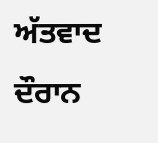ਅੱਤਵਾਦ ਦੌਰਾਨ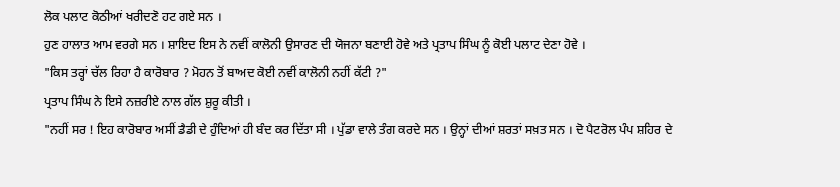ਲੋਕ ਪਲਾਟ ਕੋਠੀਆਂ ਖਰੀਦਣੋ ਹਟ ਗਏ ਸਨ ।
ਹੁਣ ਹਾਲਾਤ ਆਮ ਵਰਗੇ ਸਨ । ਸ਼ਾਇਦ ਇਸ ਨੇ ਨਵੀਂ ਕਾਲੋਨੀ ਉਸਾਰਣ ਦੀ ਯੋਜਨਾ ਬਣਾਈ ਹੋਵੇ ਅਤੇ ਪ੍ਰਤਾਪ ਸਿੰਘ ਨੂੰ ਕੋਈ ਪਲਾਟ ਦੇਣਾ ਹੋਵੇ ।
"ਕਿਸ ਤਰ੍ਹਾਂ ਚੱਲ ਰਿਹਾ ਹੈ ਕਾਰੋਬਾਰ ? ਮੋਹਨ ਤੋਂ ਬਾਅਦ ਕੋਈ ਨਵੀਂ ਕਾਲੋਨੀ ਨਹੀਂ ਕੱਟੀ ?"
ਪ੍ਰਤਾਪ ਸਿੰਘ ਨੇ ਇਸੇ ਨਜ਼ਰੀਏ ਨਾਲ ਗੱਲ ਸ਼ੁਰੂ ਕੀਤੀ ।
"ਨਹੀਂ ਸਰ ! ਇਹ ਕਾਰੋਬਾਰ ਅਸੀਂ ਡੈਡੀ ਦੇ ਹੁੰਦਿਆਂ ਹੀ ਬੰਦ ਕਰ ਦਿੱਤਾ ਸੀ । ਪੁੱਡਾ ਵਾਲੇ ਤੰਗ ਕਰਦੇ ਸਨ । ਉਨ੍ਹਾਂ ਦੀਆਂ ਸ਼ਰਤਾਂ ਸਖ਼ਤ ਸਨ । ਦੋ ਪੈਟਰੋਲ ਪੰਪ ਸ਼ਹਿਰ ਦੇ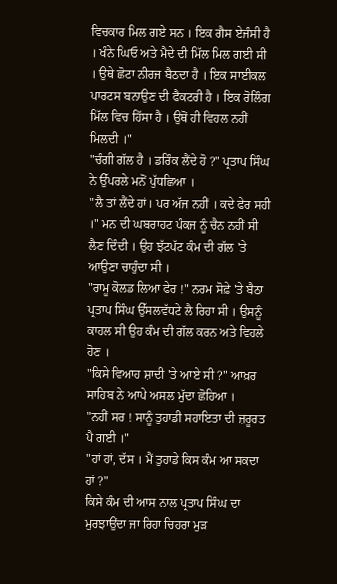ਵਿਚਕਾਰ ਮਿਲ ਗਏ ਸਨ । ਇਕ ਗੈਸ ਏਜੰਸੀ ਹੈ । ਖੰਨੇ ਘਿਓ ਅਤੇ ਮੈਦੇ ਦੀ ਮਿੱਲ ਮਿਲ ਗਈ ਸੀ । ਉਥੇ ਛੋਟਾ ਨੀਰਜ ਬੈਠਦਾ ਹੈ । ਇਕ ਸਾਈਕਲ ਪਾਰਟਸ ਬਨਾਉਣ ਦੀ ਫੈਕਟਰੀ ਹੈ । ਇਕ ਰੋਲਿੰਗ ਮਿੱਲ ਵਿਚ ਹਿੱਸਾ ਹੈ । ਉਥੋਂ ਹੀ ਵਿਹਲ ਨਹੀਂ ਮਿਲਦੀ ।"
"ਚੰਗੀ ਗੱਲ ਹੈ । ਡਰਿੰਕ ਲੈਂਦੇ ਹੋ ?" ਪ੍ਰਤਾਪ ਸਿੰਘ ਨੇ ਉੱਪਰਲੇ ਮਨੋਂ ਪੁੱਧਛਿਆ ।
"ਲੈ ਤਾਂ ਲੈਂਦੇ ਹਾਂ। ਪਰ ਅੱਜ ਨਹੀਂ । ਕਦੇ ਫੇਰ ਸਹੀ ।" ਮਨ ਦੀ ਘਬਰਾਹਟ ਪੰਕਜ ਨੂੰ ਚੈਨ ਨਹੀਂ ਸੀ ਲੈਣ ਦਿੰਦੀ । ਉਹ ਝੱਟਪੱਟ ਕੰਮ ਦੀ ਗੱਲ 'ਤੇ ਆਉਣਾ ਚਾਹੁੰਦਾ ਸੀ ।
"ਰਾਮੂ ਕੋਲਡ ਲਿਆ ਫੇਰ !" ਨਰਮ ਸੋਫ਼ੇ 'ਤੇ ਬੈਠਾ ਪ੍ਰਤਾਪ ਸਿੰਘ ਉੱਸਲਵੱਧਟੇ ਲੈ ਰਿਹਾ ਸੀ । ਉਸਨੂੰ ਕਾਹਲ ਸੀ ਉਹ ਕੰਮ ਦੀ ਗੱਲ ਕਰਨ ਅਤੇ ਵਿਹਲੇ ਹੋਣ ।
"ਕਿਸੇ ਵਿਆਹ ਸ਼ਾਦੀ 'ਤੇ ਆਏ ਸੀ ?" ਆਖ਼ਰ ਸਾਹਿਬ ਨੇ ਆਪੇ ਅਸਲ ਮੁੱਦਾ ਛੋਹਿਆ ।
"ਨਹੀਂ ਸਰ ! ਸਾਨੂੰ ਤੁਹਾਡੀ ਸਹਾਇਤਾ ਦੀ ਜ਼ਰੂਰਤ ਪੈ ਗਈ ।"
"ਹਾਂ ਹਾਂ, ਦੱਸ । ਮੈਂ ਤੁਹਾਡੇ ਕਿਸ ਕੰਮ ਆ ਸਕਦਾ ਹਾਂ ?"
ਕਿਸੇ ਕੰਮ ਦੀ ਆਸ ਨਾਲ ਪ੍ਰਤਾਪ ਸਿੰਘ ਦਾ ਮੁਰਝਾਉਂਦਾ ਜਾ ਰਿਹਾ ਚਿਹਰਾ ਮੁੜ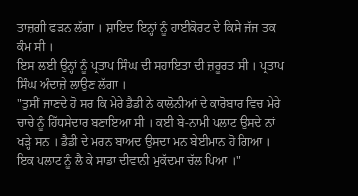ਤਾਜ਼ਗੀ ਫੜਨ ਲੱਗਾ । ਸ਼ਾਇਦ ਇਨ੍ਹਾਂ ਨੂੰ ਹਾਈਕੋਰਟ ਦੇ ਕਿਸੇ ਜੱਜ ਤਕ ਕੰਮ ਸੀ ।
ਇਸ ਲਈ ਉਨ੍ਹਾਂ ਨੂੰ ਪ੍ਰਤਾਪ ਸਿੰਘ ਦੀ ਸਹਾਇਤਾ ਦੀ ਜ਼ਰੂਰਤ ਸੀ । ਪ੍ਰਤਾਪ ਸਿੰਘ ਅੰਦਾਜ਼ੇ ਲਾਉਣ ਲੱਗਾ ।
"ਤੁਸੀਂ ਜਾਣਦੇ ਹੋ ਸਰ ਕਿ ਮੇਰੇ ਡੈਡੀ ਨੇ ਕਾਲੋਨੀਆਂ ਦੇ ਕਾਰੋਬਾਰ ਵਿਚ ਮੇਰੇ ਚਾਚੇ ਨੂੰ ਹਿੱਧਸੇਦਾਰ ਬਣਾਇਆ ਸੀ । ਕਈ ਬੇ-ਨਾਮੀ ਪਲਾਟ ਉਸਦੇ ਨਾਂ ਖੜ੍ਹੇ ਸਨ । ਡੈਡੀ ਦੇ ਮਰਨ ਬਾਅਦ ਉਸਦਾ ਮਨ ਬੇਈਮਾਨ ਹੋ ਗਿਆ । ਇਕ ਪਲਾਟ ਨੂੰ ਲੈ ਕੇ ਸਾਡਾ ਦੀਵਾਨੀ ਮੁਕੱਦਮਾ ਚੱਲ ਪਿਆ ।"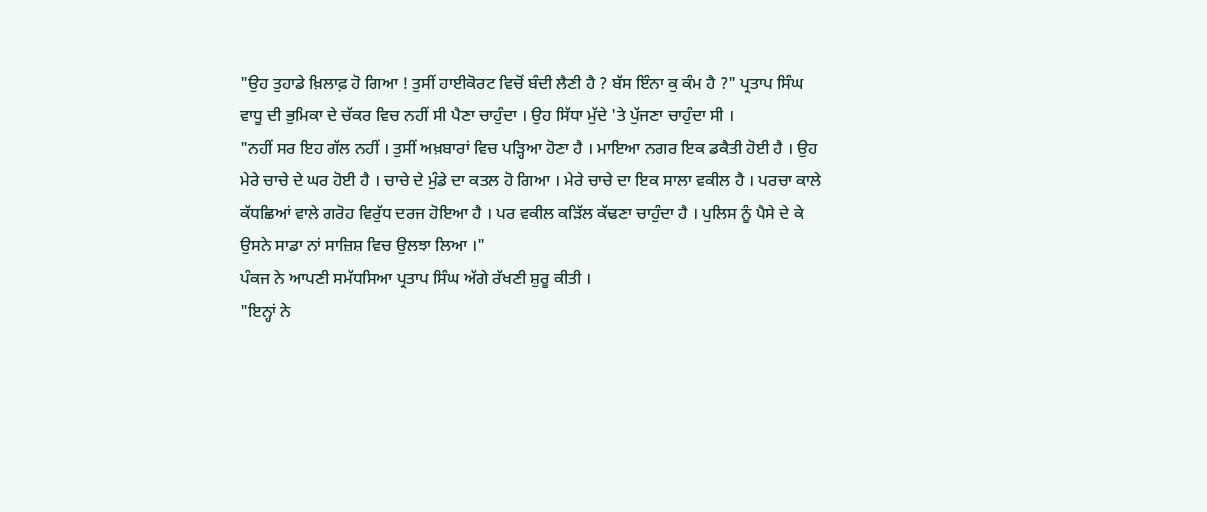"ਉਹ ਤੁਹਾਡੇ ਖ਼ਿਲਾਫ਼ ਹੋ ਗਿਆ ! ਤੁਸੀਂ ਹਾਈਕੋਰਟ ਵਿਚੋਂ ਬੰਦੀ ਲੈਣੀ ਹੈ ? ਬੱਸ ਇੰਨਾ ਕੁ ਕੰਮ ਹੈ ?" ਪ੍ਰਤਾਪ ਸਿੰਘ ਵਾਧੂ ਦੀ ਭੁਮਿਕਾ ਦੇ ਚੱਕਰ ਵਿਚ ਨਹੀਂ ਸੀ ਪੈਣਾ ਚਾਹੁੰਦਾ । ਉਹ ਸਿੱਧਾ ਮੁੱਦੇ 'ਤੇ ਪੁੱਜਣਾ ਚਾਹੁੰਦਾ ਸੀ ।
"ਨਹੀਂ ਸਰ ਇਹ ਗੱਲ ਨਹੀਂ । ਤੁਸੀਂ ਅਖ਼ਬਾਰਾਂ ਵਿਚ ਪੜ੍ਹਿਆ ਹੋਣਾ ਹੈ । ਮਾਇਆ ਨਗਰ ਇਕ ਡਕੈਤੀ ਹੋਈ ਹੈ । ਉਹ ਮੇਰੇ ਚਾਚੇ ਦੇ ਘਰ ਹੋਈ ਹੈ । ਚਾਚੇ ਦੇ ਮੁੰਡੇ ਦਾ ਕਤਲ ਹੋ ਗਿਆ । ਮੇਰੇ ਚਾਚੇ ਦਾ ਇਕ ਸਾਲਾ ਵਕੀਲ ਹੈ । ਪਰਚਾ ਕਾਲੇ ਕੱਧਛਿਆਂ ਵਾਲੇ ਗਰੋਹ ਵਿਰੁੱਧ ਦਰਜ ਹੋਇਆ ਹੈ । ਪਰ ਵਕੀਲ ਕੜਿੱਲ ਕੱਢਣਾ ਚਾਹੁੰਦਾ ਹੈ । ਪੁਲਿਸ ਨੂੰ ਪੈਸੇ ਦੇ ਕੇ ਉਸਨੇ ਸਾਡਾ ਨਾਂ ਸਾਜ਼ਿਸ਼ ਵਿਚ ਉਲਝਾ ਲਿਆ ।"
ਪੰਕਜ ਨੇ ਆਪਣੀ ਸਮੱਧਸਿਆ ਪ੍ਰਤਾਪ ਸਿੰਘ ਅੱਗੇ ਰੱਖਣੀ ਸ਼ੁਰੂ ਕੀਤੀ ।
"ਇਨ੍ਹਾਂ ਨੇ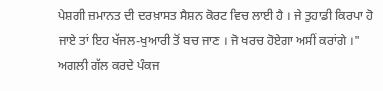ਪੇਸ਼ਗੀ ਜ਼ਮਾਨਤ ਦੀ ਦਰਖ਼ਾਸਤ ਸੈਸ਼ਨ ਕੋਰਟ ਵਿਚ ਲਾਈ ਹੈ । ਜੇ ਤੁਹਾਡੀ ਕਿਰਪਾ ਹੋ ਜਾਏ ਤਾਂ ਇਹ ਖੱਜਲ-ਖੁਆਰੀ ਤੋਂ ਬਚ ਜਾਣ । ਜੋ ਖਰਚ ਹੋਏਗਾ ਅਸੀਂ ਕਰਾਂਗੇ ।"
ਅਗਲੀ ਗੱਲ ਕਰਦੇ ਪੰਕਜ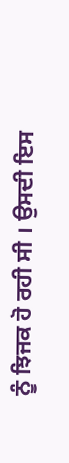ਨੂੰ ਝਿਜਕ ਹੋ ਰਹੀ ਸੀ । ਉਸਦੀ ਇਸ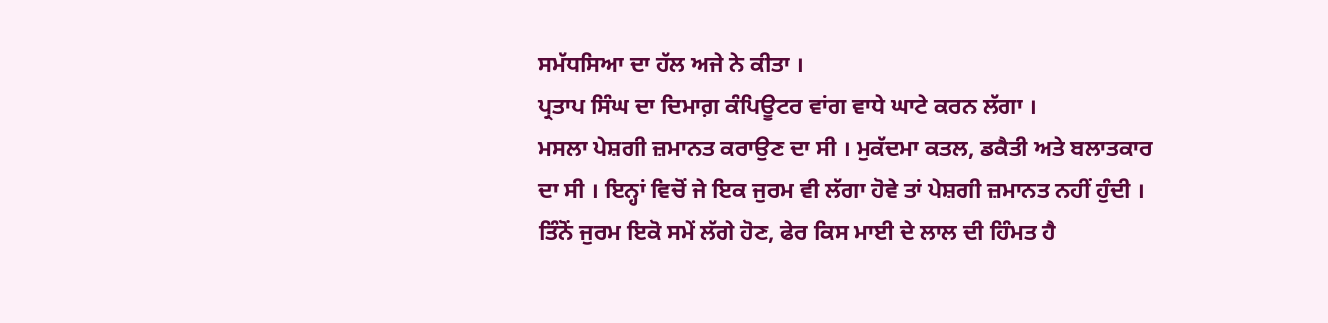ਸਮੱਧਸਿਆ ਦਾ ਹੱਲ ਅਜੇ ਨੇ ਕੀਤਾ ।
ਪ੍ਰਤਾਪ ਸਿੰਘ ਦਾ ਦਿਮਾਗ਼ ਕੰਪਿਊਟਰ ਵਾਂਗ ਵਾਧੇ ਘਾਟੇ ਕਰਨ ਲੱਗਾ ।
ਮਸਲਾ ਪੇਸ਼ਗੀ ਜ਼ਮਾਨਤ ਕਰਾਉਣ ਦਾ ਸੀ । ਮੁਕੱਦਮਾ ਕਤਲ, ਡਕੈਤੀ ਅਤੇ ਬਲਾਤਕਾਰ ਦਾ ਸੀ । ਇਨ੍ਹਾਂ ਵਿਚੋਂ ਜੇ ਇਕ ਜੁਰਮ ਵੀ ਲੱਗਾ ਹੋਵੇ ਤਾਂ ਪੇਸ਼ਗੀ ਜ਼ਮਾਨਤ ਨਹੀਂ ਹੁੰਦੀ । ਤਿੰਨੋਂ ਜੁਰਮ ਇਕੋ ਸਮੇਂ ਲੱਗੇ ਹੋਣ, ਫੇਰ ਕਿਸ ਮਾਈ ਦੇ ਲਾਲ ਦੀ ਹਿੰਮਤ ਹੈ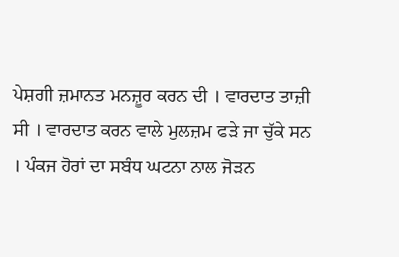ਪੇਸ਼ਗੀ ਜ਼ਮਾਨਤ ਮਨਜ਼ੂਰ ਕਰਨ ਦੀ । ਵਾਰਦਾਤ ਤਾਜ਼ੀ ਸੀ । ਵਾਰਦਾਤ ਕਰਨ ਵਾਲੇ ਮੁਲਜ਼ਮ ਫੜੇ ਜਾ ਚੁੱਕੇ ਸਨ । ਪੰਕਜ ਹੋਰਾਂ ਦਾ ਸਬੰਧ ਘਟਨਾ ਨਾਲ ਜੋੜਨ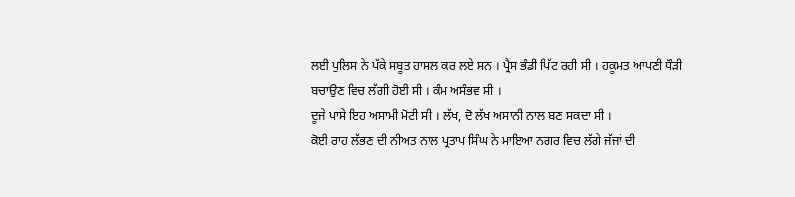ਲਈ ਪੁਲਿਸ ਨੇ ਪੱਕੇ ਸਬੂਤ ਹਾਸਲ ਕਰ ਲਏ ਸਨ । ਪ੍ਰੈਸ ਭੰਡੀ ਪਿੱਟ ਰਹੀ ਸੀ । ਹਕੂਮਤ ਆਪਣੀ ਧੌੜੀ ਬਚਾਉਣ ਵਿਚ ਲੱਗੀ ਹੋਈ ਸੀ । ਕੰਮ ਅਸੰਭਵ ਸੀ ।
ਦੂਜੇ ਪਾਸੇ ਇਹ ਅਸਾਮੀ ਮੋਟੀ ਸੀ । ਲੱਖ, ਦੋ ਲੱਖ ਅਸਾਨੀ ਨਾਲ ਬਣ ਸਕਦਾ ਸੀ ।
ਕੋਈ ਰਾਹ ਲੱਭਣ ਦੀ ਨੀਅਤ ਨਾਲ ਪ੍ਰਤਾਪ ਸਿੰਘ ਨੇ ਮਾਇਆ ਨਗਰ ਵਿਚ ਲੱਗੇ ਜੱਜਾਂ ਦੀ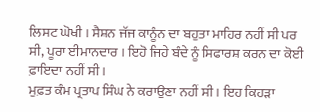ਲਿਸਟ ਘੋਖੀ । ਸੈਸ਼ਨ ਜੱਜ ਕਾਨੂੰਨ ਦਾ ਬਹੁਤਾ ਮਾਹਿਰ ਨਹੀਂ ਸੀ ਪਰ ਸੀ, ਪੂਰਾ ਈਮਾਨਦਾਰ । ਇਹੋ ਜਿਹੇ ਬੰਦੇ ਨੂੰ ਸਿਫਾਰਸ਼ ਕਰਨ ਦਾ ਕੋਈ ਫ਼ਾਇਦਾ ਨਹੀਂ ਸੀ ।
ਮੁਫ਼ਤ ਕੰਮ ਪ੍ਰਤਾਪ ਸਿੰਘ ਨੇ ਕਰਾਉਣਾ ਨਹੀਂ ਸੀ । ਇਹ ਕਿਹੜਾ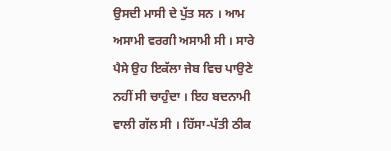ਉਸਦੀ ਮਾਸੀ ਦੇ ਪੁੱਤ ਸਨ । ਆਮ ਅਸਾਮੀ ਵਰਗੀ ਅਸਾਮੀ ਸੀ । ਸਾਰੇ ਪੈਸੇ ਉਹ ਇਕੱਲਾ ਜੇਬ ਵਿਚ ਪਾਉਣੇ ਨਹੀਂ ਸੀ ਚਾਹੁੰਦਾ । ਇਹ ਬਦਨਾਮੀ ਵਾਲੀ ਗੱਲ ਸੀ । ਹਿੱਸਾ-ਪੱਤੀ ਠੀਕ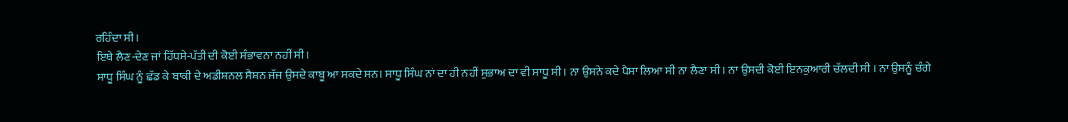ਰਹਿੰਦਾ ਸੀ ।
ਇਥੇ ਲੈਣ-ਦੇਣ ਜਾਂ ਹਿੱਧਸੇ-ਪੱਤੀ ਦੀ ਕੋਈ ਸੰਭਾਵਨਾ ਨਹੀਂ ਸੀ ।
ਸਾਧੂ ਸਿੰਘ ਨੂੰ ਛੱਡ ਕੇ ਬਾਕੀ ਦੇ ਅਡੀਸ਼ਨਲ ਸੈਸ਼ਨ ਜੱਜ ਉਸਦੇ ਕਾਬੂ ਆ ਸਕਦੇ ਸਨ। ਸਾਧੂ ਸਿੰਘ ਨਾਂ ਦਾ ਹੀ ਨਹੀਂ ਸੁਭਾਅ ਦਾ ਵੀ ਸਾਧੂ ਸੀ । ਨਾ ਉਸਨੇ ਕਦੇ ਪੈਸਾ ਲਿਆ ਸੀ ਨਾ ਲੈਣਾ ਸੀ । ਨਾ ਉਸਦੀ ਕੋਈ ਇਨਕੁਆਰੀ ਚੱਲਦੀ ਸੀ । ਨਾ ਉਸਨੂੰ ਚੰਗੇ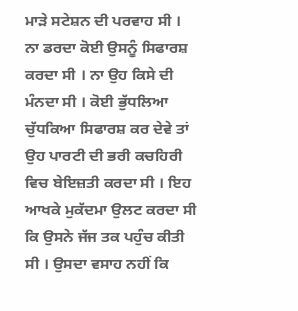ਮਾੜੇ ਸਟੇਸ਼ਨ ਦੀ ਪਰਵਾਹ ਸੀ । ਨਾ ਡਰਦਾ ਕੋਈ ਉਸਨੂੰ ਸਿਫਾਰਸ਼ ਕਰਦਾ ਸੀ । ਨਾ ਉਹ ਕਿਸੇ ਦੀ ਮੰਨਦਾ ਸੀ । ਕੋਈ ਭੁੱਧਲਿਆ ਚੁੱਧਕਿਆ ਸਿਫਾਰਸ਼ ਕਰ ਦੇਵੇ ਤਾਂ ਉਹ ਪਾਰਟੀ ਦੀ ਭਰੀ ਕਚਹਿਰੀ ਵਿਚ ਬੇਇਜ਼ਤੀ ਕਰਦਾ ਸੀ । ਇਹ ਆਖਕੇ ਮੁਕੱਦਮਾ ਉਲਟ ਕਰਦਾ ਸੀ ਕਿ ਉਸਨੇ ਜੱਜ ਤਕ ਪਹੁੰਚ ਕੀਤੀ ਸੀ । ਉਸਦਾ ਵਸਾਹ ਨਹੀਂ ਕਿ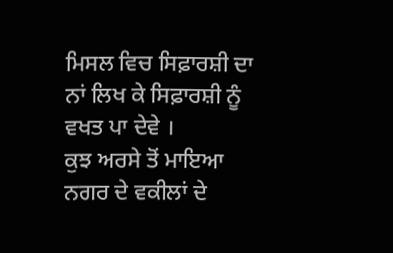ਮਿਸਲ ਵਿਚ ਸਿਫ਼ਾਰਸ਼ੀ ਦਾ ਨਾਂ ਲਿਖ ਕੇ ਸਿਫ਼ਾਰਸ਼ੀ ਨੂੰ ਵਖਤ ਪਾ ਦੇਵੇ ।
ਕੁਝ ਅਰਸੇ ਤੋਂ ਮਾਇਆ ਨਗਰ ਦੇ ਵਕੀਲਾਂ ਦੇ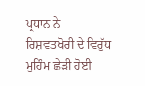ਪ੍ਰਧਾਨ ਨੇ ਰਿਸ਼ਵਤਖੋਰੀ ਦੇ ਵਿਰੁੱਧ ਮੁਹਿੰਮ ਛੇੜੀ ਹੋਈ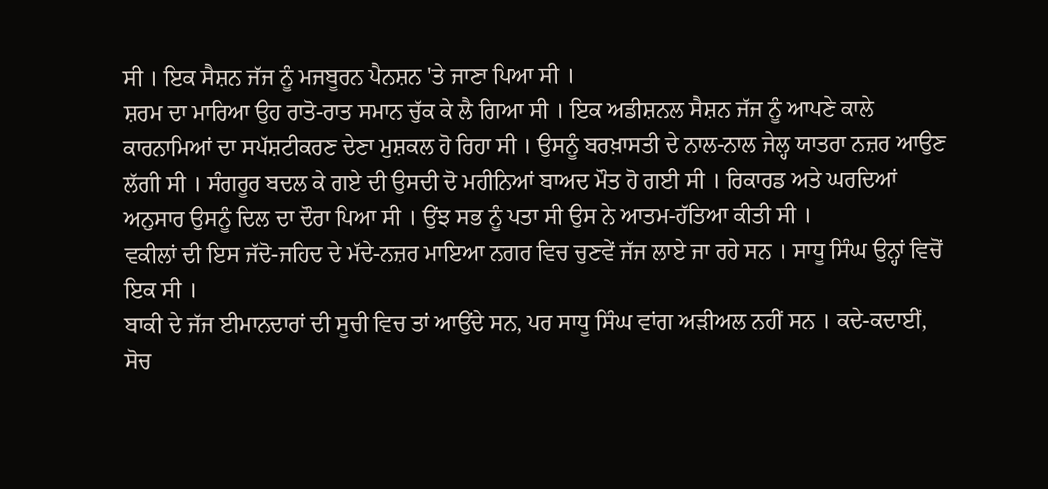ਸੀ । ਇਕ ਸੈਸ਼ਨ ਜੱਜ ਨੂੰ ਮਜਬੂਰਨ ਪੈਨਸ਼ਨ 'ਤੇ ਜਾਣਾ ਪਿਆ ਸੀ ।
ਸ਼ਰਮ ਦਾ ਮਾਰਿਆ ਉਹ ਰਾਤੋ-ਰਾਤ ਸਮਾਨ ਚੁੱਕ ਕੇ ਲੈ ਗਿਆ ਸੀ । ਇਕ ਅਡੀਸ਼ਨਲ ਸੈਸ਼ਨ ਜੱਜ ਨੂੰ ਆਪਣੇ ਕਾਲੇ ਕਾਰਨਾਮਿਆਂ ਦਾ ਸਪੱਸ਼ਟੀਕਰਣ ਦੇਣਾ ਮੁਸ਼ਕਲ ਹੋ ਰਿਹਾ ਸੀ । ਉਸਨੂੰ ਬਰਖ਼ਾਸਤੀ ਦੇ ਨਾਲ-ਨਾਲ ਜੇਲ੍ਹ ਯਾਤਰਾ ਨਜ਼ਰ ਆਉਣ ਲੱਗੀ ਸੀ । ਸੰਗਰੂਰ ਬਦਲ ਕੇ ਗਏ ਦੀ ਉਸਦੀ ਦੋ ਮਹੀਨਿਆਂ ਬਾਅਦ ਮੌਤ ਹੋ ਗਈ ਸੀ । ਰਿਕਾਰਡ ਅਤੇ ਘਰਦਿਆਂ ਅਨੁਸਾਰ ਉਸਨੂੰ ਦਿਲ ਦਾ ਦੌਰਾ ਪਿਆ ਸੀ । ਉਂਝ ਸਭ ਨੂੰ ਪਤਾ ਸੀ ਉਸ ਨੇ ਆਤਮ-ਹੱਤਿਆ ਕੀਤੀ ਸੀ ।
ਵਕੀਲਾਂ ਦੀ ਇਸ ਜੱਦੋ-ਜਹਿਦ ਦੇ ਮੱਦੇ-ਨਜ਼ਰ ਮਾਇਆ ਨਗਰ ਵਿਚ ਚੁਣਵੇਂ ਜੱਜ ਲਾਏ ਜਾ ਰਹੇ ਸਨ । ਸਾਧੂ ਸਿੰਘ ਉਨ੍ਹਾਂ ਵਿਚੋਂ ਇਕ ਸੀ ।
ਬਾਕੀ ਦੇ ਜੱਜ ਈਮਾਨਦਾਰਾਂ ਦੀ ਸੂਚੀ ਵਿਚ ਤਾਂ ਆਉਂਦੇ ਸਨ, ਪਰ ਸਾਧੂ ਸਿੰਘ ਵਾਂਗ ਅੜੀਅਲ ਨਹੀਂ ਸਨ । ਕਦੇ-ਕਦਾਈਂ, ਸੋਚ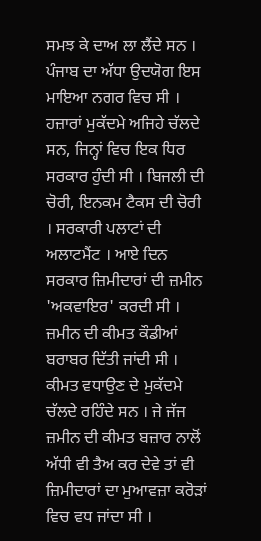ਸਮਝ ਕੇ ਦਾਅ ਲਾ ਲੈਂਦੇ ਸਨ । ਪੰਜਾਬ ਦਾ ਅੱਧਾ ਉਦਯੋਗ ਇਸ ਮਾਇਆ ਨਗਰ ਵਿਚ ਸੀ । ਹਜ਼ਾਰਾਂ ਮੁਕੱਦਮੇ ਅਜਿਹੇ ਚੱਲਦੇ
ਸਨ, ਜਿਨ੍ਹਾਂ ਵਿਚ ਇਕ ਧਿਰ ਸਰਕਾਰ ਹੁੰਦੀ ਸੀ । ਬਿਜਲੀ ਦੀ ਚੋਰੀ, ਇਨਕਮ ਟੈਕਸ ਦੀ ਚੋਰੀ । ਸਰਕਾਰੀ ਪਲਾਟਾਂ ਦੀ ਅਲਾਟਮੈਂਟ । ਆਏ ਦਿਨ ਸਰਕਾਰ ਜ਼ਿਮੀਦਾਰਾਂ ਦੀ ਜ਼ਮੀਨ 'ਅਕਵਾਇਰ' ਕਰਦੀ ਸੀ । ਜ਼ਮੀਨ ਦੀ ਕੀਮਤ ਕੌਡੀਆਂ ਬਰਾਬਰ ਦਿੱਤੀ ਜਾਂਦੀ ਸੀ । ਕੀਮਤ ਵਧਾਉਣ ਦੇ ਮੁਕੱਦਮੇ ਚੱਲਦੇ ਰਹਿੰਦੇ ਸਨ । ਜੇ ਜੱਜ ਜ਼ਮੀਨ ਦੀ ਕੀਮਤ ਬਜ਼ਾਰ ਨਾਲੋਂ ਅੱਧੀ ਵੀ ਤੈਅ ਕਰ ਦੇਵੇ ਤਾਂ ਵੀ ਜ਼ਿਮੀਦਾਰਾਂ ਦਾ ਮੁਆਵਜ਼ਾ ਕਰੋੜਾਂ ਵਿਚ ਵਧ ਜਾਂਦਾ ਸੀ ।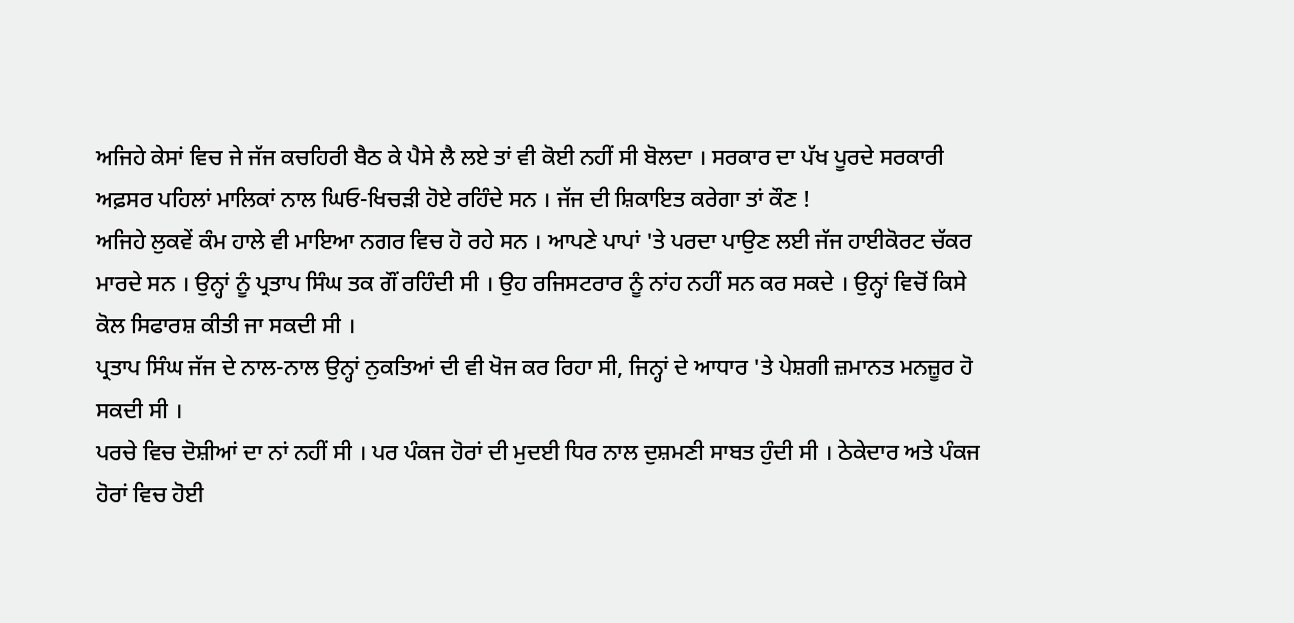ਅਜਿਹੇ ਕੇਸਾਂ ਵਿਚ ਜੇ ਜੱਜ ਕਚਹਿਰੀ ਬੈਠ ਕੇ ਪੈਸੇ ਲੈ ਲਏ ਤਾਂ ਵੀ ਕੋਈ ਨਹੀਂ ਸੀ ਬੋਲਦਾ । ਸਰਕਾਰ ਦਾ ਪੱਖ ਪੂਰਦੇ ਸਰਕਾਰੀ ਅਫ਼ਸਰ ਪਹਿਲਾਂ ਮਾਲਿਕਾਂ ਨਾਲ ਘਿਓ-ਖਿਚੜੀ ਹੋਏ ਰਹਿੰਦੇ ਸਨ । ਜੱਜ ਦੀ ਸ਼ਿਕਾਇਤ ਕਰੇਗਾ ਤਾਂ ਕੌਣ !
ਅਜਿਹੇ ਲੁਕਵੇਂ ਕੰਮ ਹਾਲੇ ਵੀ ਮਾਇਆ ਨਗਰ ਵਿਚ ਹੋ ਰਹੇ ਸਨ । ਆਪਣੇ ਪਾਪਾਂ 'ਤੇ ਪਰਦਾ ਪਾਉਣ ਲਈ ਜੱਜ ਹਾਈਕੋਰਟ ਚੱਕਰ ਮਾਰਦੇ ਸਨ । ਉਨ੍ਹਾਂ ਨੂੰ ਪ੍ਰਤਾਪ ਸਿੰਘ ਤਕ ਗੌਂ ਰਹਿੰਦੀ ਸੀ । ਉਹ ਰਜਿਸਟਰਾਰ ਨੂੰ ਨਾਂਹ ਨਹੀਂ ਸਨ ਕਰ ਸਕਦੇ । ਉਨ੍ਹਾਂ ਵਿਚੋਂ ਕਿਸੇ ਕੋਲ ਸਿਫਾਰਸ਼ ਕੀਤੀ ਜਾ ਸਕਦੀ ਸੀ ।
ਪ੍ਰਤਾਪ ਸਿੰਘ ਜੱਜ ਦੇ ਨਾਲ-ਨਾਲ ਉਨ੍ਹਾਂ ਨੁਕਤਿਆਂ ਦੀ ਵੀ ਖੋਜ ਕਰ ਰਿਹਾ ਸੀ, ਜਿਨ੍ਹਾਂ ਦੇ ਆਧਾਰ 'ਤੇ ਪੇਸ਼ਗੀ ਜ਼ਮਾਨਤ ਮਨਜ਼ੂਰ ਹੋ ਸਕਦੀ ਸੀ ।
ਪਰਚੇ ਵਿਚ ਦੋਸ਼ੀਆਂ ਦਾ ਨਾਂ ਨਹੀਂ ਸੀ । ਪਰ ਪੰਕਜ ਹੋਰਾਂ ਦੀ ਮੁਦਈ ਧਿਰ ਨਾਲ ਦੁਸ਼ਮਣੀ ਸਾਬਤ ਹੁੰਦੀ ਸੀ । ਠੇਕੇਦਾਰ ਅਤੇ ਪੰਕਜ ਹੋਰਾਂ ਵਿਚ ਹੋਈ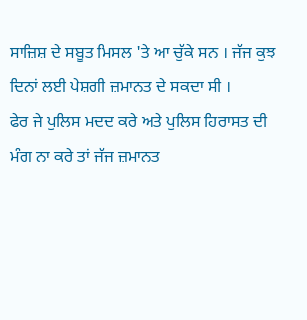ਸਾਜ਼ਿਸ਼ ਦੇ ਸਬੂਤ ਮਿਸਲ 'ਤੇ ਆ ਚੁੱਕੇ ਸਨ । ਜੱਜ ਕੁਝ ਦਿਨਾਂ ਲਈ ਪੇਸ਼ਗੀ ਜ਼ਮਾਨਤ ਦੇ ਸਕਦਾ ਸੀ ।
ਫੇਰ ਜੇ ਪੁਲਿਸ ਮਦਦ ਕਰੇ ਅਤੇ ਪੁਲਿਸ ਹਿਰਾਸਤ ਦੀ ਮੰਗ ਨਾ ਕਰੇ ਤਾਂ ਜੱਜ ਜ਼ਮਾਨਤ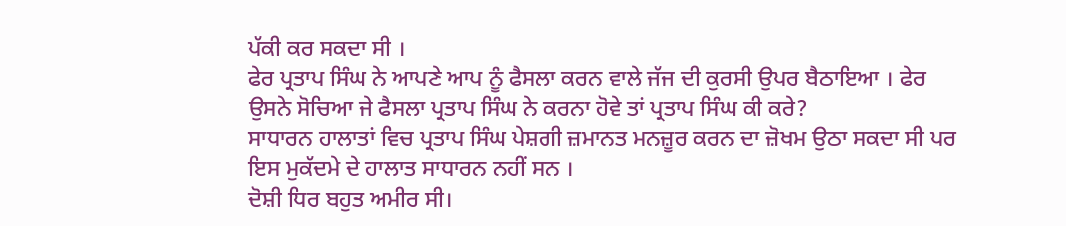ਪੱਕੀ ਕਰ ਸਕਦਾ ਸੀ ।
ਫੇਰ ਪ੍ਰਤਾਪ ਸਿੰਘ ਨੇ ਆਪਣੇ ਆਪ ਨੂੰ ਫੈਸਲਾ ਕਰਨ ਵਾਲੇ ਜੱਜ ਦੀ ਕੁਰਸੀ ਉਪਰ ਬੈਠਾਇਆ । ਫੇਰ ਉਸਨੇ ਸੋਚਿਆ ਜੇ ਫੈਸਲਾ ਪ੍ਰਤਾਪ ਸਿੰਘ ਨੇ ਕਰਨਾ ਹੋਵੇ ਤਾਂ ਪ੍ਰਤਾਪ ਸਿੰਘ ਕੀ ਕਰੇ?
ਸਾਧਾਰਨ ਹਾਲਾਤਾਂ ਵਿਚ ਪ੍ਰਤਾਪ ਸਿੰਘ ਪੇਸ਼ਗੀ ਜ਼ਮਾਨਤ ਮਨਜ਼ੂਰ ਕਰਨ ਦਾ ਜ਼ੋਖਮ ਉਠਾ ਸਕਦਾ ਸੀ ਪਰ ਇਸ ਮੁਕੱਦਮੇ ਦੇ ਹਾਲਾਤ ਸਾਧਾਰਨ ਨਹੀਂ ਸਨ ।
ਦੋਸ਼ੀ ਧਿਰ ਬਹੁਤ ਅਮੀਰ ਸੀ।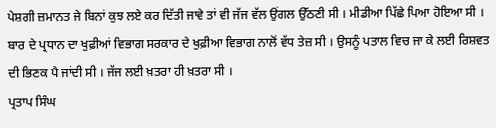ਪੇਸ਼ਗੀ ਜ਼ਮਾਨਤ ਜੇ ਬਿਨਾਂ ਕੁਝ ਲਏ ਕਰ ਦਿੱਤੀ ਜਾਵੇ ਤਾਂ ਵੀ ਜੱਜ ਵੱਲ ਉਂਗਲ ਉੱਠਣੀ ਸੀ । ਮੀਡੀਆ ਪਿੱਛੇ ਪਿਆ ਹੋਇਆ ਸੀ ।
ਬਾਰ ਦੇ ਪ੍ਰਧਾਨ ਦਾ ਖੁਫ਼ੀਆਂ ਵਿਭਾਗ ਸਰਕਾਰ ਦੇ ਖੁਫ਼ੀਆ ਵਿਭਾਗ ਨਾਲੋਂ ਵੱਧ ਤੇਜ਼ ਸੀ । ਉਸਨੂੰ ਪਤਾਲ ਵਿਚ ਜਾ ਕੇ ਲਈ ਰਿਸ਼ਵਤ ਦੀ ਭਿਣਕ ਪੈ ਜਾਂਦੀ ਸੀ । ਜੱਜ ਲਈ ਖ਼ਤਰਾ ਹੀ ਖ਼ਤਰਾ ਸੀ ।
ਪ੍ਰਤਾਪ ਸਿੰਘ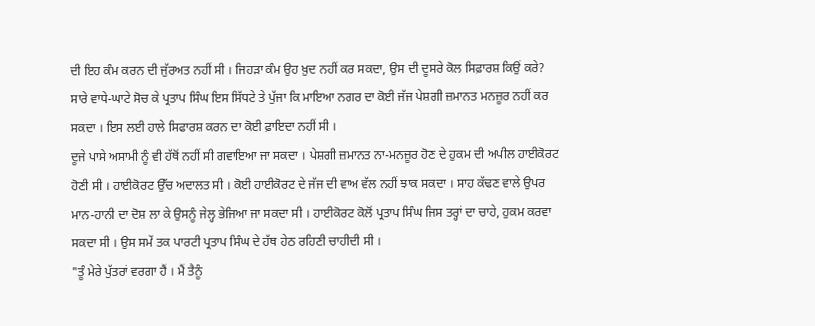ਦੀ ਇਹ ਕੰਮ ਕਰਨ ਦੀ ਜੁੱਰਅਤ ਨਹੀਂ ਸੀ । ਜਿਹੜਾ ਕੰਮ ਉਹ ਖ਼ੁਦ ਨਹੀਂ ਕਰ ਸਕਦਾ, ਉਸ ਦੀ ਦੂਸਰੇ ਕੋਲ ਸਿਫ਼ਾਰਸ਼ ਕਿਉਂ ਕਰੇ?
ਸਾਰੇ ਵਾਧੇ-ਘਾਟੇ ਸੋਚ ਕੇ ਪ੍ਰਤਾਪ ਸਿੰਘ ਇਸ ਸਿੱਧਟੇ ਤੇ ਪੁੱਜਾ ਕਿ ਮਾਇਆ ਨਗਰ ਦਾ ਕੋਈ ਜੱਜ ਪੇਸ਼ਗੀ ਜ਼ਮਾਨਤ ਮਨਜ਼ੂਰ ਨਹੀਂ ਕਰ ਸਕਦਾ । ਇਸ ਲਈ ਹਾਲੇ ਸਿਫਾਰਸ਼ ਕਰਨ ਦਾ ਕੋਈ ਫ਼ਾਇਦਾ ਨਹੀਂ ਸੀ ।
ਦੂਜੇ ਪਾਸੇ ਅਸਾਮੀ ਨੂੰ ਵੀ ਹੱਥੋਂ ਨਹੀਂ ਸੀ ਗਵਾਇਆ ਜਾ ਸਕਦਾ । ਪੇਸ਼ਗੀ ਜ਼ਮਾਨਤ ਨਾ-ਮਨਜ਼ੂਰ ਹੋਣ ਦੇ ਹੁਕਮ ਦੀ ਅਪੀਲ ਹਾਈਕੋਰਟ ਹੋਣੀ ਸੀ । ਹਾਈਕੋਰਟ ਉੱਚ ਅਦਾਲਤ ਸੀ । ਕੋਈ ਹਾਈਕੋਰਟ ਦੇ ਜੱਜ ਦੀ ਵਾਅ ਵੱਲ ਨਹੀਂ ਝਾਕ ਸਕਦਾ । ਸਾਹ ਕੱਢਣ ਵਾਲੇ ਉਪਰ ਮਾਨ-ਹਾਨੀ ਦਾ ਦੋਸ਼ ਲਾ ਕੇ ਉਸਨੂੰ ਜੇਲ੍ਹ ਭੇਜਿਆ ਜਾ ਸਕਦਾ ਸੀ । ਹਾਈਕੋਰਟ ਕੋਲੋਂ ਪ੍ਰਤਾਪ ਸਿੰਘ ਜਿਸ ਤਰ੍ਹਾਂ ਦਾ ਚਾਹੇ, ਹੁਕਮ ਕਰਵਾ ਸਕਦਾ ਸੀ । ਉਸ ਸਮੇਂ ਤਕ ਪਾਰਟੀ ਪ੍ਰਤਾਪ ਸਿੰਘ ਦੇ ਹੱਥ ਹੇਠ ਰਹਿਣੀ ਚਾਹੀਦੀ ਸੀ ।
"ਤੂੰ ਮੇਰੇ ਪੁੱਤਰਾਂ ਵਰਗਾ ਹੈਂ । ਮੈਂ ਤੈਨੂੰ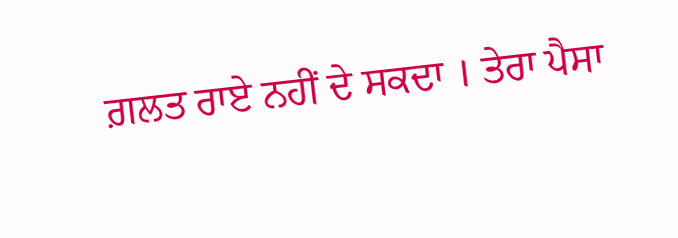ਗ਼ਲਤ ਰਾਏ ਨਹੀਂ ਦੇ ਸਕਦਾ । ਤੇਰਾ ਪੈਸਾ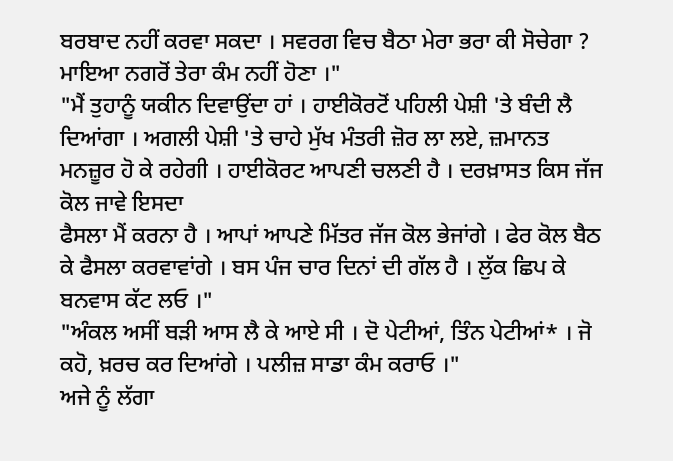ਬਰਬਾਦ ਨਹੀਂ ਕਰਵਾ ਸਕਦਾ । ਸਵਰਗ ਵਿਚ ਬੈਠਾ ਮੇਰਾ ਭਰਾ ਕੀ ਸੋਚੇਗਾ ? ਮਾਇਆ ਨਗਰੋਂ ਤੇਰਾ ਕੰਮ ਨਹੀਂ ਹੋਣਾ ।"
"ਮੈਂ ਤੁਹਾਨੂੰ ਯਕੀਨ ਦਿਵਾਉਂਦਾ ਹਾਂ । ਹਾਈਕੋਰਟੋਂ ਪਹਿਲੀ ਪੇਸ਼ੀ 'ਤੇ ਬੰਦੀ ਲੈ ਦਿਆਂਗਾ । ਅਗਲੀ ਪੇਸ਼ੀ 'ਤੇ ਚਾਹੇ ਮੁੱਖ ਮੰਤਰੀ ਜ਼ੋਰ ਲਾ ਲਏ, ਜ਼ਮਾਨਤ ਮਨਜ਼ੂਰ ਹੋ ਕੇ ਰਹੇਗੀ । ਹਾਈਕੋਰਟ ਆਪਣੀ ਚਲਣੀ ਹੈ । ਦਰਖ਼ਾਸਤ ਕਿਸ ਜੱਜ ਕੋਲ ਜਾਵੇ ਇਸਦਾ
ਫੈਸਲਾ ਮੈਂ ਕਰਨਾ ਹੈ । ਆਪਾਂ ਆਪਣੇ ਮਿੱਤਰ ਜੱਜ ਕੋਲ ਭੇਜਾਂਗੇ । ਫੇਰ ਕੋਲ ਬੈਠ ਕੇ ਫੈਸਲਾ ਕਰਵਾਵਾਂਗੇ । ਬਸ ਪੰਜ ਚਾਰ ਦਿਨਾਂ ਦੀ ਗੱਲ ਹੈ । ਲੁੱਕ ਛਿਪ ਕੇ ਬਨਵਾਸ ਕੱਟ ਲਓ ।"
"ਅੰਕਲ ਅਸੀਂ ਬੜੀ ਆਸ ਲੈ ਕੇ ਆਏ ਸੀ । ਦੋ ਪੇਟੀਆਂ, ਤਿੰਨ ਪੇਟੀਆਂ* । ਜੋ ਕਹੋ, ਖ਼ਰਚ ਕਰ ਦਿਆਂਗੇ । ਪਲੀਜ਼ ਸਾਡਾ ਕੰਮ ਕਰਾਓ ।"
ਅਜੇ ਨੂੰ ਲੱਗਾ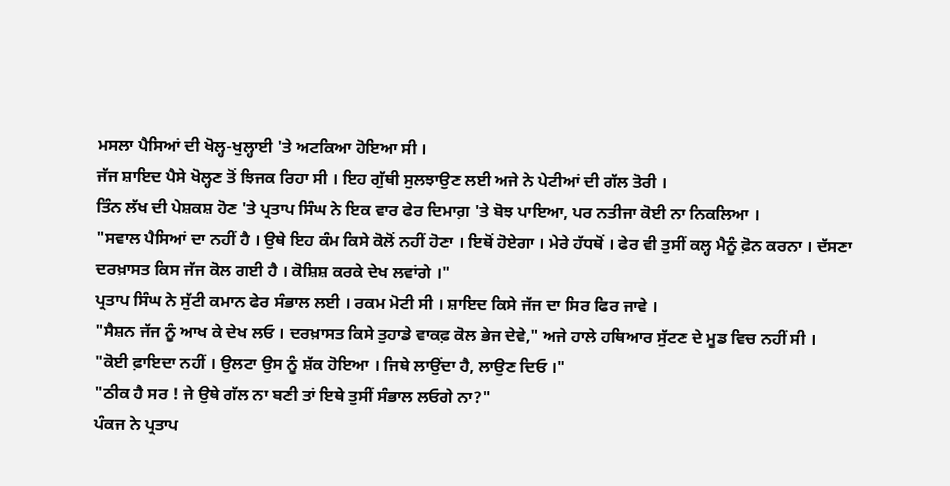ਮਸਲਾ ਪੈਸਿਆਂ ਦੀ ਖੋਲ੍ਹ-ਖੁਲ੍ਹਾਈ 'ਤੇ ਅਟਕਿਆ ਹੋਇਆ ਸੀ ।
ਜੱਜ ਸ਼ਾਇਦ ਪੈਸੇ ਖੋਲ੍ਹਣ ਤੋਂ ਝਿਜਕ ਰਿਹਾ ਸੀ । ਇਹ ਗੁੱਥੀ ਸੁਲਝਾਉਣ ਲਈ ਅਜੇ ਨੇ ਪੇਟੀਆਂ ਦੀ ਗੱਲ ਤੋਰੀ ।
ਤਿੰਨ ਲੱਖ ਦੀ ਪੇਸ਼ਕਸ਼ ਹੋਣ 'ਤੇ ਪ੍ਰਤਾਪ ਸਿੰਘ ਨੇ ਇਕ ਵਾਰ ਫੇਰ ਦਿਮਾਗ਼ 'ਤੇ ਬੋਝ ਪਾਇਆ, ਪਰ ਨਤੀਜਾ ਕੋਈ ਨਾ ਨਿਕਲਿਆ ।
"ਸਵਾਲ ਪੈਸਿਆਂ ਦਾ ਨਹੀਂ ਹੈ । ਉਥੇ ਇਹ ਕੰਮ ਕਿਸੇ ਕੋਲੋਂ ਨਹੀਂ ਹੋਣਾ । ਇਥੋਂ ਹੋਏਗਾ । ਮੇਰੇ ਹੱਧਥੋਂ । ਫੇਰ ਵੀ ਤੁਸੀਂ ਕਲ੍ਹ ਮੈਨੂੰ ਫ਼ੋਨ ਕਰਨਾ । ਦੱਸਣਾ ਦਰਖ਼ਾਸਤ ਕਿਸ ਜੱਜ ਕੋਲ ਗਈ ਹੈ । ਕੋਸ਼ਿਸ਼ ਕਰਕੇ ਦੇਖ ਲਵਾਂਗੇ ।"
ਪ੍ਰਤਾਪ ਸਿੰਘ ਨੇ ਸੁੱਟੀ ਕਮਾਨ ਫੇਰ ਸੰਭਾਲ ਲਈ । ਰਕਮ ਮੋਟੀ ਸੀ । ਸ਼ਾਇਦ ਕਿਸੇ ਜੱਜ ਦਾ ਸਿਰ ਫਿਰ ਜਾਵੇ ।
"ਸੈਸ਼ਨ ਜੱਜ ਨੂੰ ਆਖ ਕੇ ਦੇਖ ਲਓ । ਦਰਖ਼ਾਸਤ ਕਿਸੇ ਤੁਹਾਡੇ ਵਾਕਫ਼ ਕੋਲ ਭੇਜ ਦੇਵੇ," ਅਜੇ ਹਾਲੇ ਹਥਿਆਰ ਸੁੱਟਣ ਦੇ ਮੂਡ ਵਿਚ ਨਹੀਂ ਸੀ ।
"ਕੋਈ ਫ਼ਾਇਦਾ ਨਹੀਂ । ਉਲਟਾ ਉਸ ਨੂੰ ਸ਼ੱਕ ਹੋਇਆ । ਜਿਥੇ ਲਾਉਂਦਾ ਹੈ, ਲਾਉਣ ਦਿਓ ।"
"ਠੀਕ ਹੈ ਸਰ ! ਜੇ ਉਥੇ ਗੱਲ ਨਾ ਬਣੀ ਤਾਂ ਇਥੇ ਤੁਸੀਂ ਸੰਭਾਲ ਲਓਗੇ ਨਾ?"
ਪੰਕਜ ਨੇ ਪ੍ਰਤਾਪ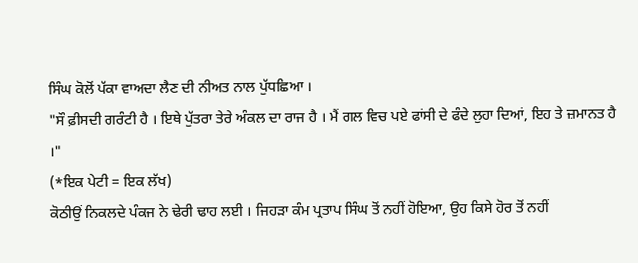ਸਿੰਘ ਕੋਲੋਂ ਪੱਕਾ ਵਾਅਦਾ ਲੈਣ ਦੀ ਨੀਅਤ ਨਾਲ ਪੁੱਧਛਿਆ ।
"ਸੌ ਫ਼ੀਸਦੀ ਗਰੰਟੀ ਹੈ । ਇਥੇ ਪੁੱਤਰਾ ਤੇਰੇ ਅੰਕਲ ਦਾ ਰਾਜ ਹੈ । ਮੈਂ ਗਲ ਵਿਚ ਪਏ ਫਾਂਸੀ ਦੇ ਫੰਦੇ ਲੁਹਾ ਦਿਆਂ, ਇਹ ਤੇ ਜ਼ਮਾਨਤ ਹੈ ।"
(*ਇਕ ਪੇਟੀ = ਇਕ ਲੱਖ)
ਕੋਠੀਉਂ ਨਿਕਲਦੇ ਪੰਕਜ ਨੇ ਢੇਰੀ ਢਾਹ ਲਈ । ਜਿਹੜਾ ਕੰਮ ਪ੍ਰਤਾਪ ਸਿੰਘ ਤੋਂ ਨਹੀਂ ਹੋਇਆ, ਉਹ ਕਿਸੇ ਹੋਰ ਤੋਂ ਨਹੀਂ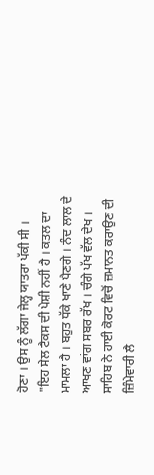ਹੋਣਾ । ਉਸ ਨੂੰ ਲੱਗਾ ਜੇਲ੍ਹ ਯਾਤਰਾ ਪੱਕੀ ਸੀ ।
"ਇਹ ਸੇਲ ਟੈਕਸ ਦੀ ਪੇਸ਼ੀ ਨਹੀਂ ਹੈ । ਕਤਲ ਦਾ ਮਾਮਲਾ ਹੈ । ਬਹੁਤ ਧੱਕੇ ਖਾਣੇ ਪੈਣਗੇ । ਨੰਦ ਲਾਲ ਦੇ ਆਖਣ ਵਾਂਗ ਸਬਰ ਰੱਖ । ਚੰਗੇ ਪੱਖ ਵੱਲ ਦੇਖ । ਸਾਹਿਬ ਨੇ ਹਾਈ ਕੋਰਟ ਵਿਚੋਂ ਜ਼ਮਾਨਤ ਕਰਾਉਣ ਦੀ ਜ਼ਿੰਮੇਵਾਰੀ ਲੈ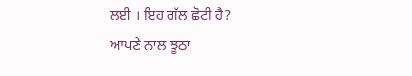ਲਈ । ਇਹ ਗੱਲ ਛੋਟੀ ਹੈ?
ਆਪਣੇ ਨਾਲ ਝੂਠਾ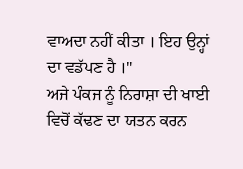ਵਾਅਦਾ ਨਹੀਂ ਕੀਤਾ । ਇਹ ਉਨ੍ਹਾਂ ਦਾ ਵਡੱਪਣ ਹੈ ।"
ਅਜੇ ਪੰਕਜ ਨੂੰ ਨਿਰਾਸ਼ਾ ਦੀ ਖਾਈ ਵਿਚੋਂ ਕੱਢਣ ਦਾ ਯਤਨ ਕਰਨ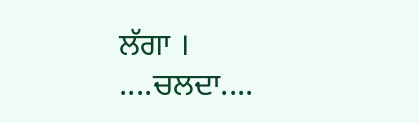ਲੱਗਾ ।
....ਚਲਦਾ....